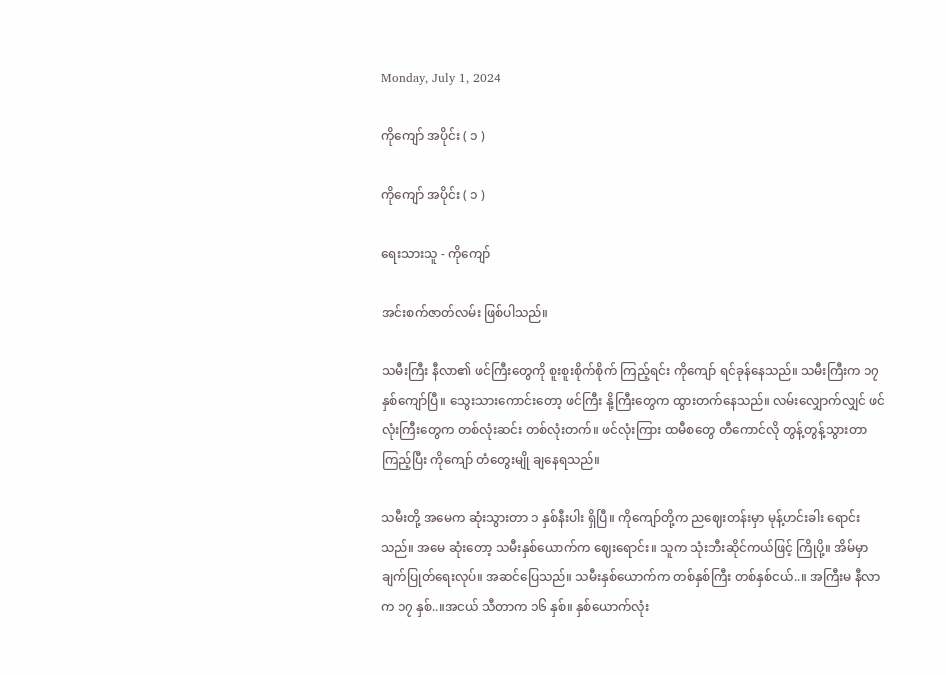Monday, July 1, 2024

ကိုကျော် အပိုင်း ( ၁ )

ကိုကျော် အပိုင်း ( ၁ )

ရေးသားသူ - ကိုကျော်

အင်းစက်ဇာတ်လမ်း ဖြစ်ပါသည်။

သမီးကြီး နီလာ၏ ဖင်ကြီးတွေကို စူးစူးစိုက်စိုက် ကြည့်ရင်း ကိုကျော် ရင်ခုန်နေသည်။ သမီးကြီးက ၁၇ နှစ်ကျော်ပြီ။ သွေးသားကောင်းတော့ ဖင်ကြီး နို့ကြီးတွေက ထွားတက်နေသည်။ လမ်းလျှောက်လျှင် ဖင်လုံးကြီးတွေက တစ်လုံးဆင်း တစ်လုံးတက်။ ဖင်လုံးကြား ထမီစတွေ တီကောင်လို တွန့်တွန့်သွားတာကြည့်ပြီး ကိုကျော် တံတွေးမျို ချနေရသည်။

သမီးတို့ အမေက ဆုံးသွားတာ ၁ နှစ်နီးပါး ရှိပြီ။ ကိုကျော်တို့က ညဈေးတန်းမှာ မုန့်ဟင်းခါး ရောင်းသည်။ အမေ ဆုံးတော့ သမီးနှစ်ယောက်က ဈေးရောင်း။ သူက သုံးဘီးဆိုင်ကယ်ဖြင့် ကြိုပို့။ အိမ်မှာ ချက်ပြုတ်ရေးလုပ်။ အဆင်ပြေသည်။ သမီးနှစ်ယောက်က တစ်နှစ်ကြီး တစ်နှစ်ငယ်..။ အကြီးမ နီလာက ၁၇ နှစ်..။အငယ် သီတာက ၁၆ နှစ်။ နှစ်ယောက်လုံး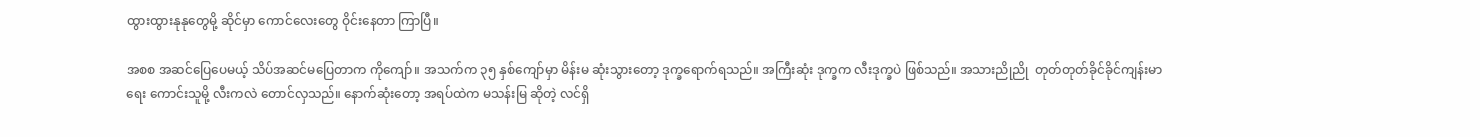ထွားထွားနုနုတွေမို့ ဆိုင်မှာ ကောင်လေးတွေ ဝိုင်းနေတာ ကြာပြီ။

အစစ အဆင်ပြေပေမယ့် သိပ်အဆင်မပြေတာက ကိုကျော်။ အသက်က ၃၅ နှစ်ကျော်မှာ မိန်းမ ဆုံးသွားတော့ ဒုက္ခရောက်ရသည်။ အကြီးဆုံး ဒုက္ခက လီးဒုက္ခပဲ ဖြစ်သည်။ အသားညိုညို  တုတ်တုတ်ခိုင်ခိုင်ကျန်းမာရေး ကောင်းသူမို့ လီးကလဲ တောင်လှသည်။ နောက်ဆုံးတော့ အရပ်ထဲက မသန်းမြ ဆိုတဲ့ လင်ရှိ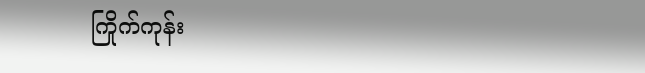ကြိုက်ကုန်း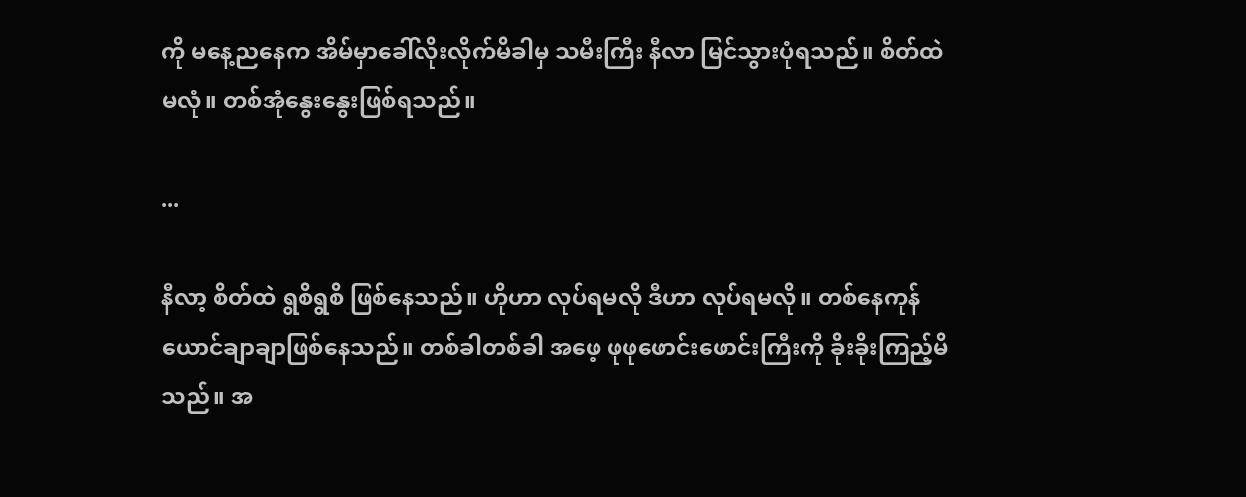ကို မနေ့ညနေက အိမ်မှာခေါ်လိုးလိုက်မိခါမှ သမီးကြီး နီလာ မြင်သွားပုံရသည်။ စိတ်ထဲ မလုံ။ တစ်အုံနွေးနွေးဖြစ်ရသည်။

...

နီလာ့ စိတ်ထဲ ရွစိရွစိ ဖြစ်နေသည်။ ဟိုဟာ လုပ်ရမလို ဒီဟာ လုပ်ရမလို။ တစ်နေကုန် ယောင်ချာချာဖြစ်နေသည်။ တစ်ခါတစ်ခါ အဖေ့ ဖုဖုဖောင်းဖောင်းကြီးကို ခိုးခိုးကြည့်မိသည်။ အ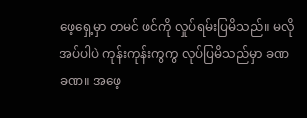ဖေ့ရှေ့မှာ တမင် ဖင်ကို လှုပ်ရမ်းပြမိသည်။ မလိုအပ်ပါပဲ ကုန်းကုန်းကွကွ လုပ်ပြမိသည်မှာ ခဏခဏ။ အဖေ့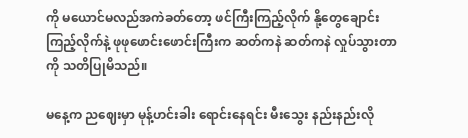ကို မယောင်မလည်အကဲခတ်တော့ ဖင်ကြီးကြည့်လိုက် နို့တွေချောင်းကြည့်လိုက်နဲ့ ဖုဖုဖောင်းဖောင်းကြီးက ဆတ်ကနဲ ဆတ်ကနဲ လှုပ်သွားတာကို သတိပြုမိသည်။

မနေ့က ညဈေးမှာ မုန့်ဟင်းခါး ရောင်းနေရင်း မီးသွေး နည်းနည်းလို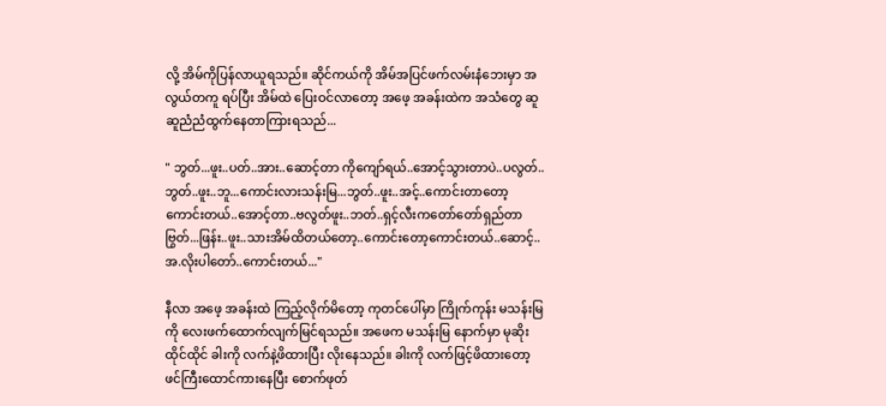လို့ အိမ်ကိုပြန်လာယူရသည်။ ဆိုင်ကယ်ကို အိမ်အပြင်ဖက်လမ်းနံဘေးမှာ အလွယ်တကူ ရပ်ပြီး အိမ်ထဲ ပြေးဝင်လာတော့ အဖေ့ အခန်းထဲက အသံတွေ ဆူဆူညံညံထွက်နေတာကြားရသည်...

" ဘွတ်...ဖူး..ပတ်..အား..ဆောင့်တာ ကိုကျော်ရယ်..အောင့်သွားတာပဲ..ပလွတ်..ဘွတ်..ဖူး..ဘူ...ကောင်းလားသန်းမြ...ဘွတ်..ဖူး..အင့်..ကောင်းတာတော့ ကောင်းတယ်..အောင့်တာ..ဗလွတ်ဖူး..ဘတ်..ရှင့်လီးကတော်တော်ရှည်တာဗြွတ်...ဖြန်း..ဖူး..သားအိမ်ထိတယ်တော့..ကောင်းတော့ကောင်းတယ်..ဆောင့်..အ.လိုးပါတော်..ကောင်းတယ်..."

နီလာ အဖေ့ အခန်းထဲ ကြည့်လိုက်မိတော့ ကုတင်ပေါ်မှာ ကြိုက်ကုန်း မသန်းမြကို လေးဖက်ထောက်လျက်မြင်ရသည်။ အဖေက မသန်းမြ နောက်မှာ မုဆိုးထိုင်ထိုင် ခါးကို လက်နဲ့ဖိထားပြီး လိုးနေသည်။ ခါးကို လက်ဖြင့်ဖိထားတော့ ဖင်ကြီးထောင်ကားနေပြီး စောက်ဖုတ်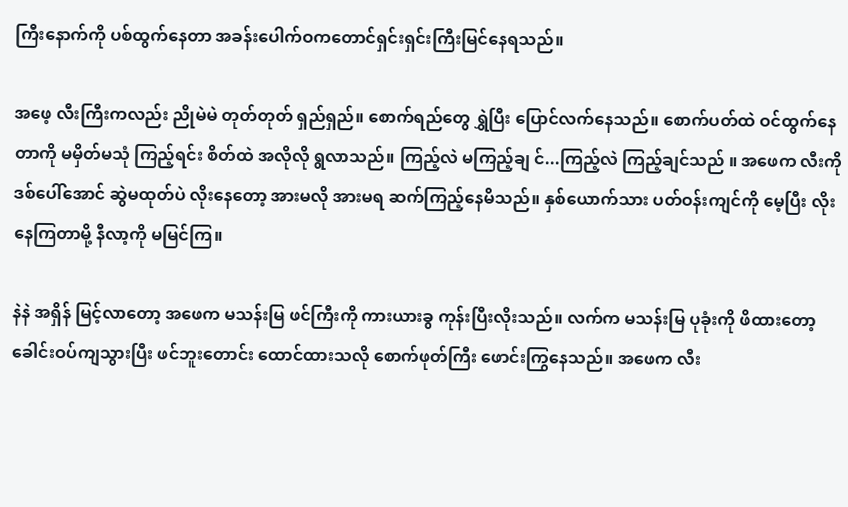ကြီးနောက်ကို ပစ်ထွက်နေတာ အခန်းပေါက်ဝကတောင်ရှင်းရှင်းကြီးမြင်နေရသည်။

အဖေ့ လီးကြီးကလည်း ညိုမဲမဲ တုတ်တုတ် ရှည်ရှည်။ စောက်ရည်တွေ ရွှဲပြီး ပြောင်လက်နေသည်။ စောက်ပတ်ထဲ ဝင်ထွက်နေတာကို မမှိတ်မသုံ ကြည့်ရင်း စိတ်ထဲ အလိုလို ရွလာသည်။ ကြည့်လဲ မကြည့်ချ င်...ကြည့်လဲ ကြည့်ချင်သည် ။ အဖေက လီးကို ဒစ်ပေါ်အောင် ဆွဲမထုတ်ပဲ လိုးနေတော့ အားမလို အားမရ ဆက်ကြည့်နေမိသည်။ နှစ်ယောက်သား ပတ်ဝန်းကျင်ကို မေ့ပြီး လိုးနေကြတာမို့ နီလာ့ကို မမြင်ကြ။

နဲနဲ အရှိန် မြင့်လာတော့ အဖေက မသန်းမြ ဖင်ကြီးကို ကားယားခွ ကုန်းပြီးလိုးသည်။ လက်က မသန်းမြ ပုခုံးကို ဖိထားတော့ ခေါင်းဝပ်ကျသွားပြီး ဖင်ဘူးတောင်း ထောင်ထားသလို စောက်ဖုတ်ကြီး ဖောင်းကြွနေသည်။ အဖေက လီး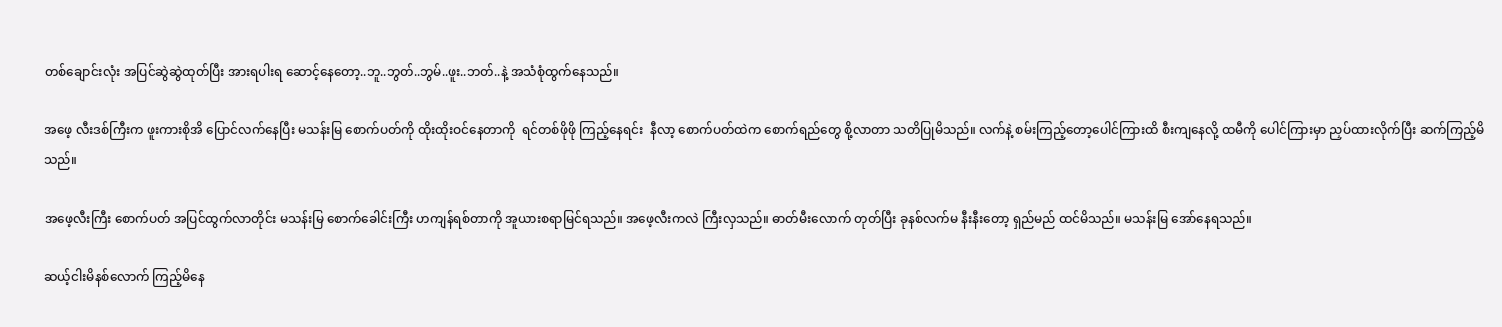တစ်ချောင်းလုံး အပြင်ဆွဲဆွဲထုတ်ပြီး အားရပါးရ ဆောင့်နေတော့..ဘူ..ဘွတ်..ဘွမ်..ဖူး..ဘတ်..နဲ့ အသံစုံထွက်နေသည်။

အဖေ့ လီးဒစ်ကြီးက ဖူးကားစိုအိ ပြောင်လက်နေပြီး မသန်းမြ စောက်ပတ်ကို ထိုးထိုးဝင်နေတာကို  ရင်တစ်ဖိုဖို ကြည့်နေရင်း  နီလာ့ စောက်ပတ်ထဲက စောက်ရည်တွေ စို့လာတာ သတိပြုမိသည်။ လက်နဲ့ စမ်းကြည့်တော့ပေါင်ကြားထိ စီးကျနေလို့ ထမီကို ပေါင်ကြားမှာ ညှပ်ထားလိုက်ပြီး ဆက်ကြည့်မိသည်။

အဖေ့လီးကြီး စောက်ပတ် အပြင်ထွက်လာတိုင်း မသန်းမြ စောက်ခေါင်းကြီး ဟကျန်ရစ်တာကို အူယားစရာမြင်ရသည်။ အဖေ့လီးကလဲ ကြီးလှသည်။ ဓာတ်မီးလောက် တုတ်ပြီး ခုနစ်လက်မ နီးနီးတော့ ရှည်မည် ထင်မိသည်။ မသန်းမြ အော်နေရသည်။

ဆယ့်ငါးမိနစ်လောက် ကြည့်မိနေ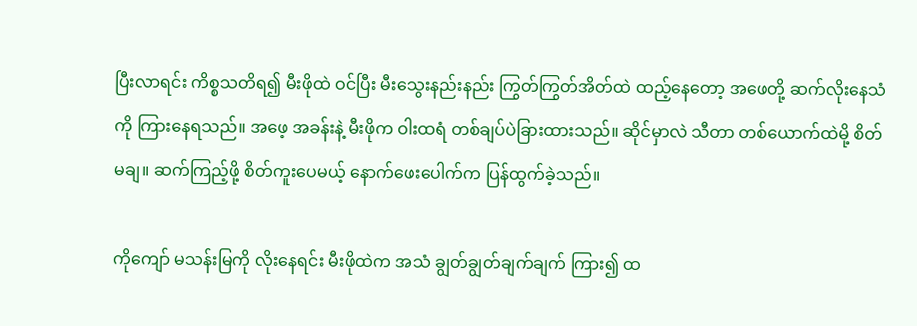ပြီးလာရင်း ကိစ္စသတိရ၍ မီးဖိုထဲ ဝင်ပြီး မီးသွေးနည်းနည်း ကြွတ်ကြွတ်အိတ်ထဲ ထည့်နေတော့ အဖေတို့ ဆက်လိုးနေသံကို ကြားနေရသည်။ အဖေ့ အခန်းနဲ့ မီးဖိုက ဝါးထရံ တစ်ချပ်ပဲခြားထားသည်။ ဆိုင်မှာလဲ သီတာ တစ်ယောက်ထဲမို့ စိတ်မချ။ ဆက်ကြည့်ဖို့ စိတ်ကူးပေမယ့် နောက်ဖေးပေါက်က ပြန်ထွက်ခဲ့သည်။

ကိုကျော် မသန်းမြကို လိုးနေရင်း မီးဖိုထဲက အသံ ချွတ်ချွတ်ချက်ချက် ကြား၍ ထ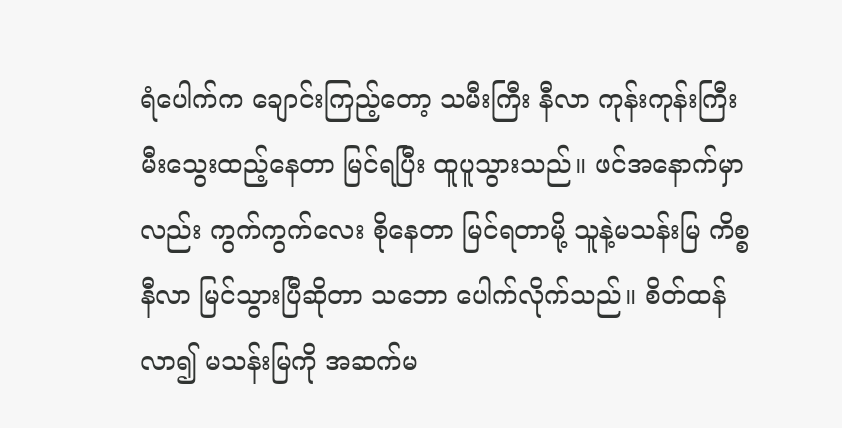ရံပေါက်က ချောင်းကြည့်တော့ သမီးကြီး နီလာ ကုန်းကုန်းကြီး မီးသွေးထည့်နေတာ မြင်ရပြီး ထူပူသွားသည်။ ဖင်အနောက်မှာလည်း ကွက်ကွက်လေး စိုနေတာ မြင်ရတာမို့ သူနဲ့မသန်းမြ ကိစ္စ နီလာ မြင်သွားပြီဆိုတာ သဘော ပေါက်လိုက်သည်။ စိတ်ထန်လာ၍ မသန်းမြကို အဆက်မ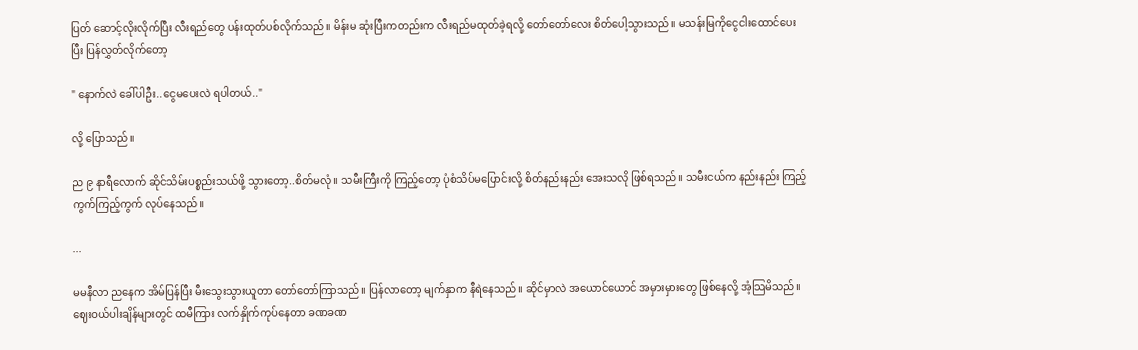ပြတ် ဆောင့်လိုးလိုက်ပြီး လီးရည်တွေ ပန်းထုတ်ပစ်လိုက်သည်။ မိန်းမ ဆုံးပြီးကတည်းက လီးရည်မထုတ်ခဲ့ရလို့ တော်တော်လေး စိတ်ပေါ့သွားသည်။ မသန်းမြကိုငွေငါးထောင်ပေးပြီး ပြန်လွှတ်လိုက်တော့

" နောက်လဲ ခေါ်ပါဦး..ငွေမပေးလဲ ရပါတယ်.."

လို့ ပြောသည်။

ည ၉ နာရီလောက် ဆိုင်သိမ်းပစ္စည်းသယ်ဖို့ သွားတော့..စိတ်မလုံ။ သမီးကြီးကို ကြည့်တော့ ပုံစံသိပ်မပြောင်းလို့ စိတ်နည်းနည်း အေးသလို ဖြစ်ရသည်။ သမီးငယ်က နည်းနည်း ကြည့်ကွက်ကြည့်ကွက် လုပ်နေသည်။

...

မမနီလာ ညနေက အိမ်ပြန်ပြီး မီးသွေးသွားယူတာ တော်တော်ကြာသည်။ ပြန်လာတော့ မျက်နှာက နီရဲနေသည်။ ဆိုင်မှာလဲ အယောင်ယောင် အမှားမှားတွေ ဖြစ်နေလို့ အံ့သြမိသည်။ ဈေးဝယ်ပါးချိန်များတွင် ထမီကြား လက်နှိုက်ကုပ်နေတာ ခဏခဏ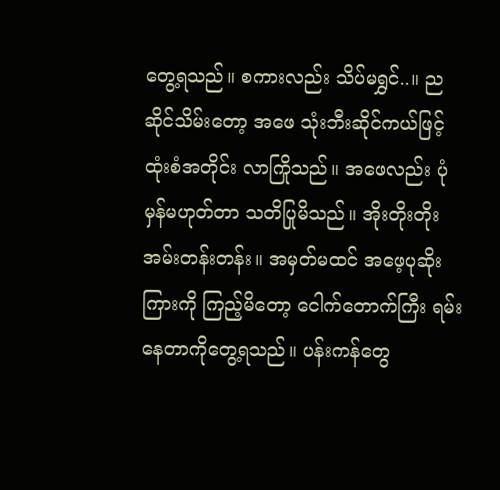တွေ့ရသည်။ စကားလည်း သိပ်မရွှင်..။ ည ဆိုင်သိမ်းတော့ အဖေ သုံးဘီးဆိုင်ကယ်ဖြင့် ထုံးစံအတိုင်း လာကြိုသည်။ အဖေလည်း ပုံမှန်မဟုတ်တာ သတိပြုမိသည်။ အိုးတိုးတိုး အမ်းတန်းတန်း။ အမှတ်မထင် အဖေ့ပုဆိုးကြားကို ကြည့်မိတော့ ငေါက်တောက်ကြီး ရမ်းနေတာကိုတွေ့ရသည်။ ပန်းကန်တွေ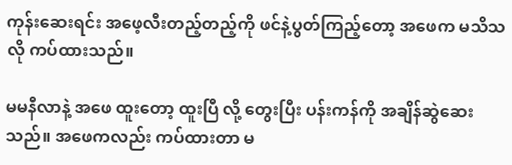ကုန်းဆေးရင်း အဖေ့လီးတည့်တည့်ကို ဖင်နဲ့ပွတ်ကြည့်တော့ အဖေက မသိသလို ကပ်ထားသည်။

မမနီလာနဲ့ အဖေ ထူးတော့ ထူးပြီ လို့ တွေးပြီး ပန်းကန်ကို အချိန်ဆွဲဆေးသည်။ အဖေကလည်း ကပ်ထားတာ မ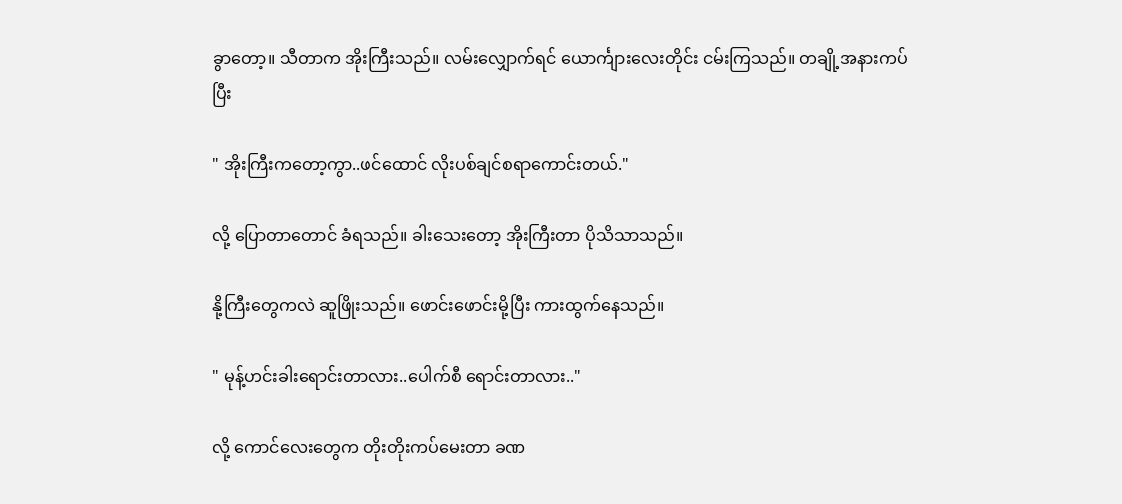ခွာတော့။ သီတာက အိုးကြီးသည်။ လမ်းလျှောက်ရင် ယောင်္ကျားလေးတိုင်း ငမ်းကြသည်။ တချို့အနားကပ်ပြီး

" အိုးကြီးကတော့ကွာ..ဖင်ထောင် လိုးပစ်ချင်စရာကောင်းတယ်."

လို့ ပြောတာတောင် ခံရသည်။ ခါးသေးတော့ အိုးကြီးတာ ပိုသိသာသည်။

နို့ကြီးတွေကလဲ ဆူဖြိုးသည်။ ဖောင်းဖောင်းမို့ပြီး ကားထွက်နေသည်။

" မုန့်ဟင်းခါးရောင်းတာလား..ပေါက်စီ ရောင်းတာလား.."

လို့ ကောင်လေးတွေက တိုးတိုးကပ်မေးတာ ခဏ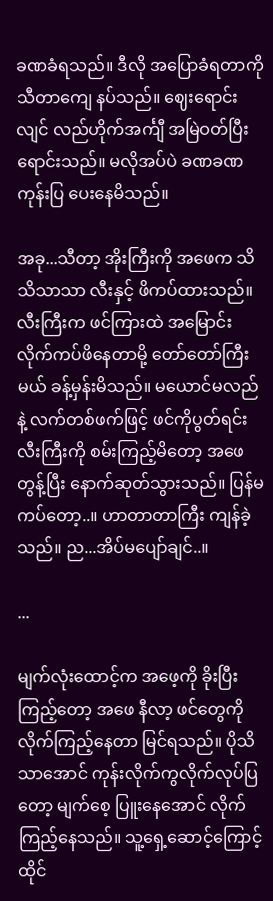ခဏခံရသည်။ ဒီလို အပြောခံရတာကို သီတာကျေ နပ်သည်။ ဈေးရောင်းလျင် လည်ဟိုက်အင်္ကျီ အမြဲဝတ်ပြီး ရောင်းသည်။ မလိုအပ်ပဲ ခဏခဏ ကုန်းပြ ပေးနေမိသည်။

အခု...သီတာ့ အိုးကြီးကို အဖေက သိသိသာသာ လီးနှင့် ဖိကပ်ထားသည်။ လီးကြီးက ဖင်ကြားထဲ အမြောင်းလိုက်ကပ်ဖိနေတာမို့ တော်တော်ကြီးမယ် ခန့်မှန်းမိသည်။ မယောင်မလည်နဲ့ လက်တစ်ဖက်ဖြင့် ဖင်ကိုပွတ်ရင်း လီးကြီးကို စမ်းကြည့်မိတော့ အဖေတွန့်ပြီး နောက်ဆုတ်သွားသည်။ ပြန်မကပ်တော့..။ ဟာတာတာကြီး ကျန်ခဲ့သည်။ ည...အိပ်မပျော်ချင်..။

...

မျက်လုံးထောင့်က အဖေ့ကို ခိုးပြီးကြည့်တော့ အဖေ နီလာ့ ဖင်တွေကို လိုက်ကြည့်နေတာ မြင်ရသည်။ ပိုသိသာအောင် ကုန်းလိုက်ကွလိုက်လုပ်ပြတော့ မျက်စေ့ ပြူးနေအောင် လိုက်ကြည့်နေသည်။ သူ့ရှေ့ဆောင့်ကြောင့် ထိုင်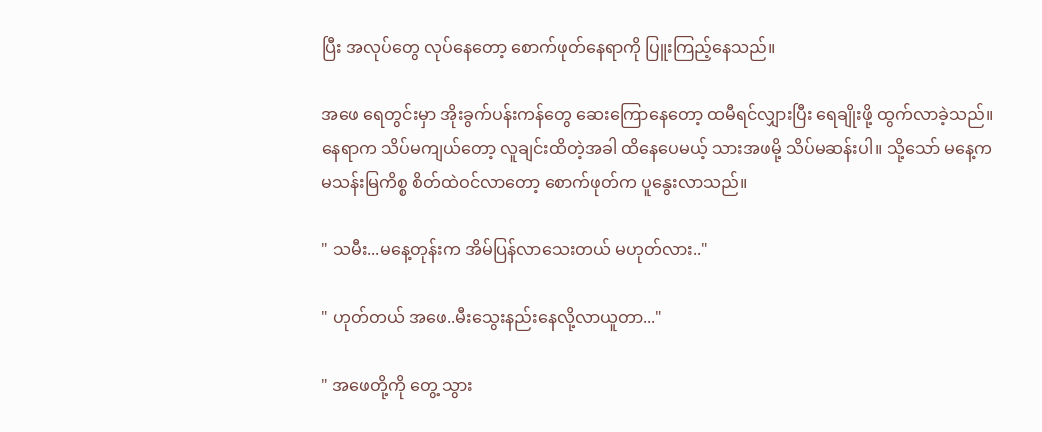ပြီး အလုပ်တွေ လုပ်နေတော့ စောက်ဖုတ်နေရာကို ပြူးကြည့်နေသည်။

အဖေ ရေတွင်းမှာ အိုးခွက်ပန်းကန်တွေ ဆေးကြောနေတော့ ထမီရင်လျှားပြီး ရေချိုးဖို့ ထွက်လာခဲ့သည်။ နေရာက သိပ်မကျယ်တော့ လူချင်းထိတဲ့အခါ ထိနေပေမယ့် သားအဖမို့ သိပ်မဆန်းပါ။ သို့သော် မနေ့က မသန်းမြကိစ္စ စိတ်ထဲဝင်လာတော့ စောက်ဖုတ်က ပူနွေးလာသည်။

" သမီး...မနေ့တုန်းက အိမ်ပြန်လာသေးတယ် မဟုတ်လား.."

" ဟုတ်တယ် အဖေ..မီးသွေးနည်းနေလို့လာယူတာ..."

" အဖေတို့ကို တွေ့ သွား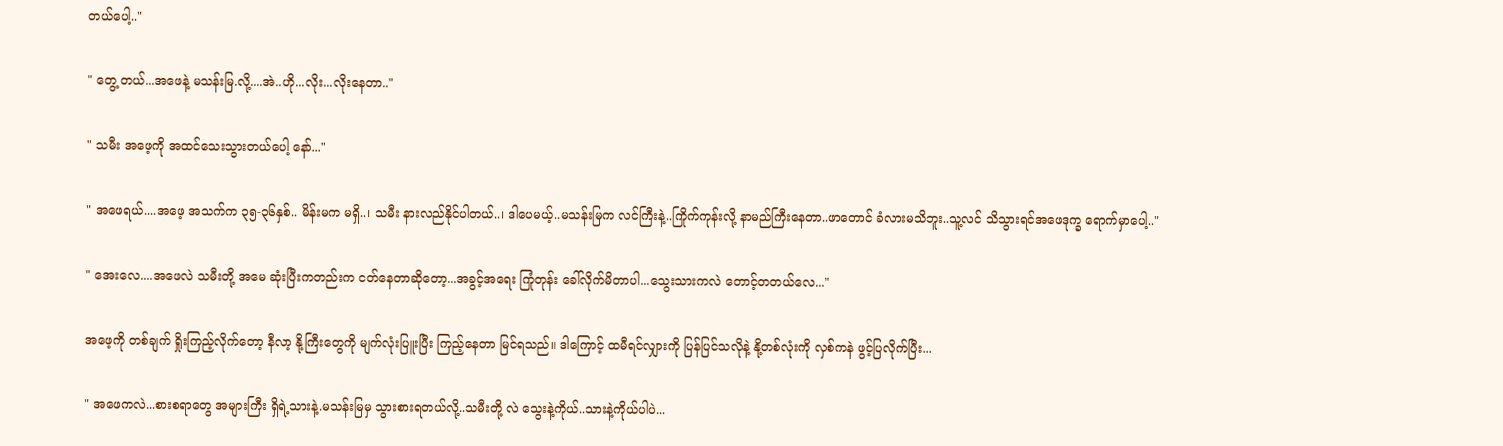တယ်ပေါ့.."

" တွေ့ တယ်...အဖေနဲ့ မသန်းမြ.လို့....အဲ..ဟို...လိုး...လိုးနေတာ.."

" သမီး အဖေ့ကို အထင်သေးသွားတယ်ပေါ့ နော်..."

" အဖေရယ်....အဖေ့ အသက်က ၃၅-၃၆နှစ်.. မိန်းမက မရှိ..၊ သမီး နားလည်နိုင်ပါတယ်..၊ ဒါပေမယ့်..မသန်းမြက လင်ကြီးနဲ့..ကြိုက်ကုန်းလို့ နာမည်ကြီးနေတာ..ဖာတောင် ခံလားမသိဘူး..သူ့လင် သိသွားရင်အဖေဒုက္ခ ရောက်မှာပေါ့.."

" အေးလေ....အဖေလဲ သမီးတို့ အမေ ဆုံးပြီးကတည်းက ငတ်နေတာဆိုတော့...အခွင့်အရေး ကြုံတုန်း ခေါ်လိုက်မိတာပါ...သွေးသားကလဲ တောင့်တတယ်လေ..."

အဖေ့ကို တစ်ချက် ရှိုးကြည့်လိုက်တော့ နီလာ့ နို့ကြီးတွေကို မျက်လုံးပြူးပြီး ကြည့်နေတာ မြင်ရသည်။ ဒါကြောင့် ထမီရင်လျှားကို ပြန်ပြင်သလိုနဲ့ နို့တစ်လုံးကို လှစ်ကနဲ ဖွင့်ပြလိုက်ပြီး...

" အဖေကလဲ...စားစရာတွေ အများကြီး ရှိရဲ့သားနဲ့.မသန်းမြမှ သွားစားရတယ်လို့..သမီးတို့ လဲ သွေးနဲ့ကိုယ်..သားနဲ့ကိုယ်ပါပဲ...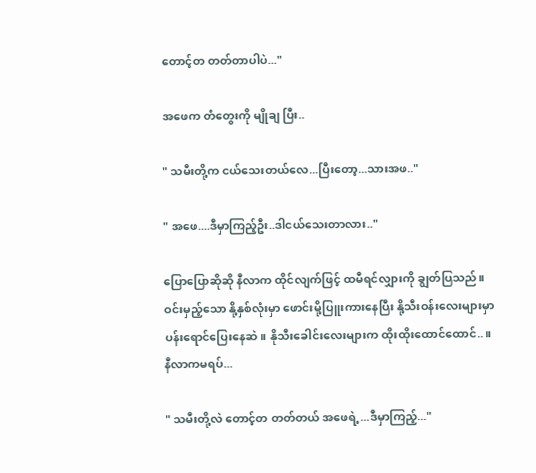တောင့်တ တတ်တာပါပဲ..."

အဖေက တံတွေးကို မျိုချ ပြီး..

" သမီးတို့က ငယ်သေးတယ်လေ...ပြီးတော့...သားအဖ.."

" အဖေ....ဒီမှာကြည့်ဦး..ဒါငယ်သေးတာလား.."

ပြောပြောဆိုဆို နီလာက ထိုင်လျက်ဖြင့် ထမီရင်လျှားကို ချွတ်ပြသည်။ ဝင်းမှည့်သော နို့နှစ်လုံးမှာ ဖောင်းမို့ပြူးကားနေပြီး နို့သီးဝန်းလေးများမှာ ပန်းရောင်ပြေးနေဆဲ။ နိုသီးခေါင်းလေးများက ထိုးထိုးထောင်ထောင်..။နီလာကမရပ်...

" သမီးတို့လဲ တောင့်တ တတ်တယ် အဖေရဲ့...ဒီမှာကြည့်..."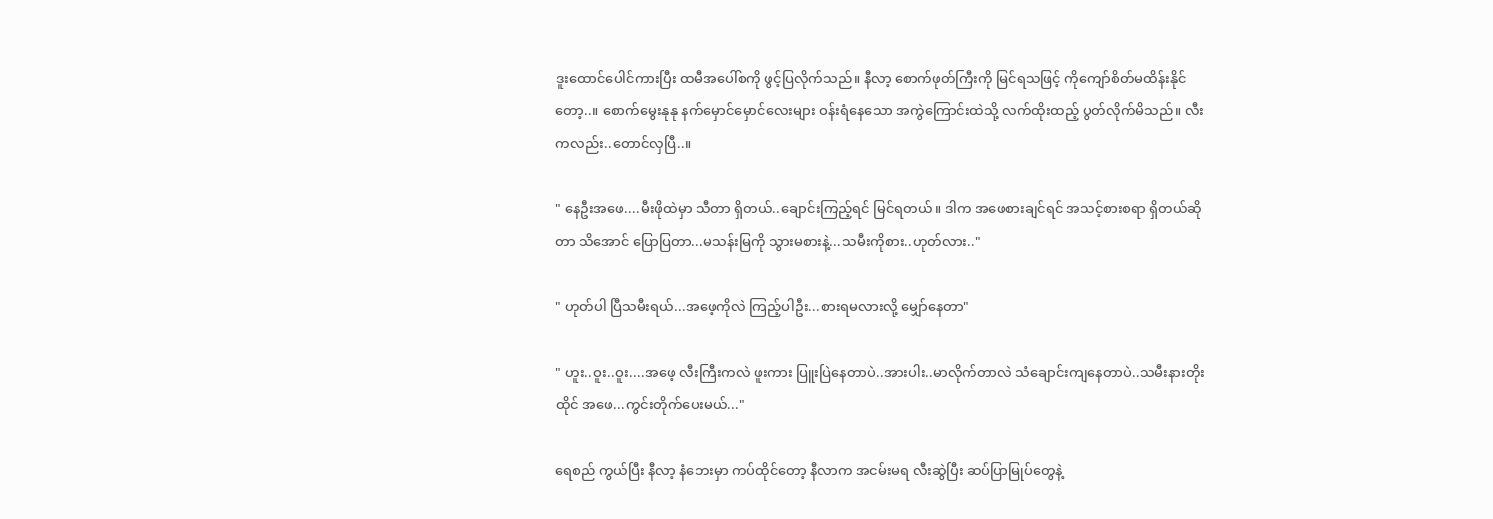ဒူးထောင်ပေါင်ကားပြီး ထမီအပေါ်စကို ဖွင့်ပြလိုက်သည်။ နီလာ့ စောက်ဖုတ်ကြီးကို မြင်ရသဖြင့် ကိုကျော်စိတ်မထိန်းနိုင်တော့..။ စောက်မွေးနုနု နက်မှောင်မှောင်လေးများ ဝန်းရံနေသော အကွဲကြောင်းထဲသို့ လက်ထိုးထည့် ပွတ်လိုက်မိသည်။ လီးကလည်း..တောင်လှပြီ..။

" နေဦးအဖေ....မီးဖိုထဲမှာ သီတာ ရှိတယ်..ချောင်းကြည့်ရင် မြင်ရတယ်။ ဒါက အဖေစားချင်ရင် အသင့်စားစရာ ရှိတယ်ဆိုတာ သိအောင် ပြောပြတာ...မသန်းမြကို သွားမစားနဲ့...သမီးကိုစား..ဟုတ်လား.."

" ဟုတ်ပါ ပြီသမီးရယ်...အဖေ့ကိုလဲ ကြည့်ပါဦး...စားရမလားလို့ မျှော်နေတာ"

" ဟူး..ဝူး..ဝူး....အဖေ့ လီးကြီးကလဲ ဖူးကား ပြူးပြဲနေတာပဲ..အားပါး..မာလိုက်တာလဲ သံချောင်းကျနေတာပဲ..သမီးနားတိုးထိုင် အဖေ...ကွင်းတိုက်ပေးမယ်..."

ရေစည် ကွယ်ပြီး နီလာ့ နံဘေးမှာ ကပ်ထိုင်တော့ နီလာက အငမ်းမရ လီးဆွဲပြီး ဆပ်ပြာမြုပ်တွေနဲ့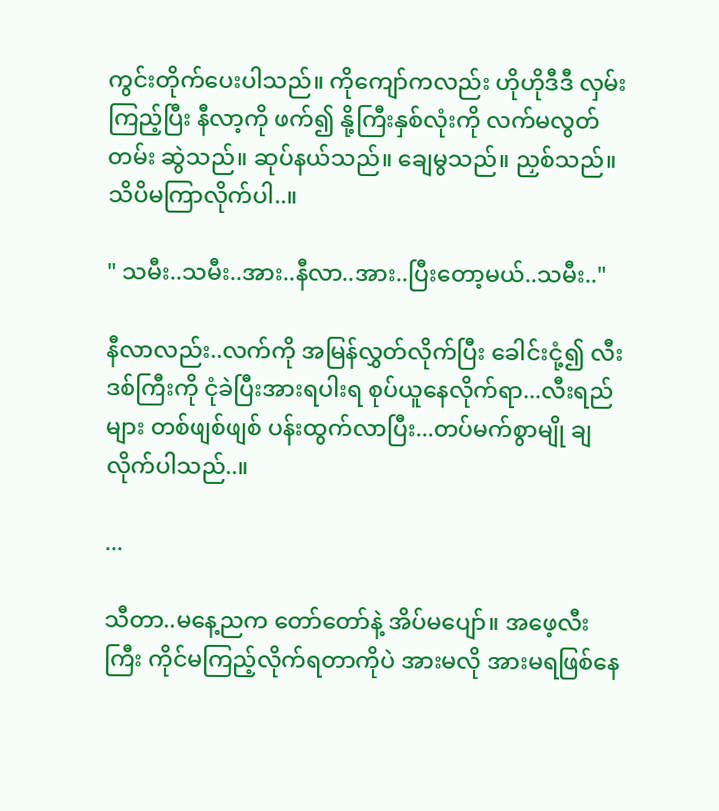ကွင်းတိုက်ပေးပါသည်။ ကိုကျော်ကလည်း ဟိုဟိုဒီဒီ လှမ်းကြည့်ပြီး နီလာ့ကို ဖက်၍ နို့ကြီးနှစ်လုံးကို လက်မလွတ်တမ်း ဆွဲသည်။ ဆုပ်နယ်သည်။ ချေမွသည်။ ညှစ်သည်။ သိပိမကြာလိုက်ပါ..။

" သမီး..သမီး..အား..နီလာ..အား..ပြီးတော့မယ်..သမီး.."

နီလာလည်း..လက်ကို အမြန်လွှတ်လိုက်ပြီး ခေါင်းငုံ့၍ လီးဒစ်ကြီးကို ငုံခဲပြီးအားရပါးရ စုပ်ယူနေလိုက်ရာ...လီးရည်များ တစ်ဖျစ်ဖျစ် ပန်းထွက်လာပြီး...တပ်မက်စွာမျို ချ လိုက်ပါသည်..။

...

သီတာ..မနေ့ညက တော်တော်နဲ့ အိပ်မပျော်။ အဖေ့လီးကြီး ကိုင်မကြည့်လိုက်ရတာကိုပဲ အားမလို အားမရဖြစ်နေ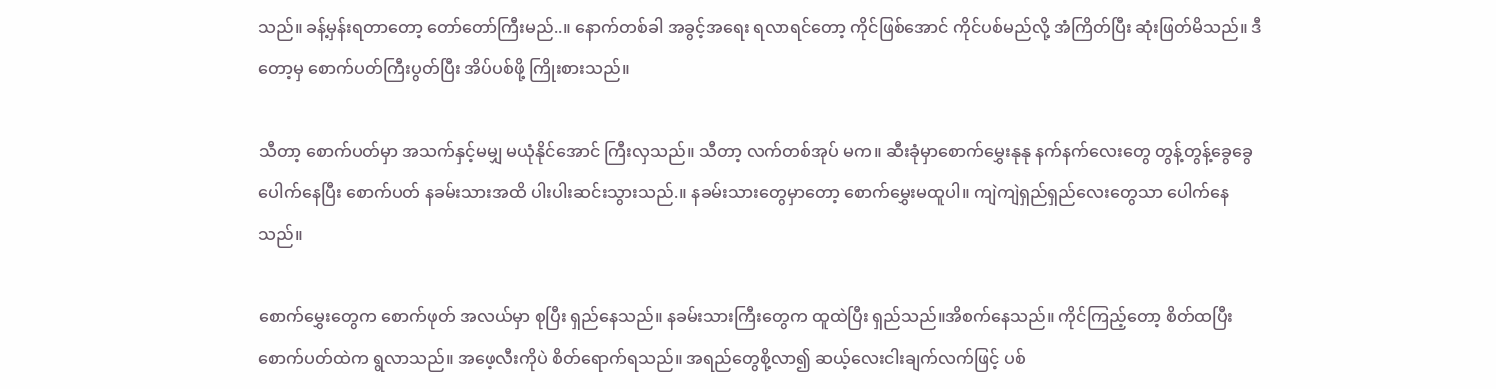သည်။ ခန့်မှန်းရတာတော့ တော်တော်ကြီးမည်..။ နောက်တစ်ခါ အခွင့်အရေး ရလာရင်တော့ ကိုင်ဖြစ်အောင် ကိုင်ပစ်မည်လို့ အံကြိတ်ပြီး ဆုံးဖြတ်မိသည်။ ဒီတော့မှ စောက်ပတ်ကြီးပွတ်ပြီး အိပ်ပစ်ဖို့ ကြိုးစားသည်။

သီတာ့ စောက်ပတ်မှာ အသက်နှင့်မမျှ မယုံနိုင်အောင် ကြီးလှသည်။ သီတာ့ လက်တစ်အုပ် မက။ ဆီးခုံမှာစောက်မွှေးနုနု နက်နက်လေးတွေ တွန့်တွန့်ခွေခွေ ပေါက်နေပြီး စောက်ပတ် နခမ်းသားအထိ ပါးပါးဆင်းသွားသည်.။ နခမ်းသားတွေမှာတော့ စောက်မွှေးမထူပါ။ ကျဲကျဲရှည်ရှည်လေးတွေသာ ပေါက်နေသည်။

စောက်မွှေးတွေက စောက်ဖုတ် အလယ်မှာ စုပြီး ရှည်နေသည်။ နခမ်းသားကြီးတွေက ထူထဲပြီး ရှည်သည်။အိစက်နေသည်။ ကိုင်ကြည့်တော့ စိတ်ထပြီး စောက်ပတ်ထဲက ရွလာသည်။ အဖေ့လီးကိုပဲ စိတ်ရောက်ရသည်။ အရည်တွေစို့လာ၍ ဆယ့်လေးငါးချက်လက်ဖြင့် ပစ်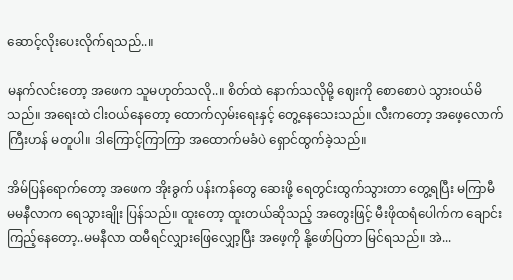ဆောင့်လိုးပေးလိုက်ရသည်..။

မနက်လင်းတော့ အဖေက သူမဟုတ်သလို..။ စိတ်ထဲ နောက်သလိုမို့ ဈေးကို စောစောပဲ သွားဝယ်မိသည်။ အရေးထဲ ငါးဝယ်နေတော့ ထောက်လှမ်းရေးနှင့် တွေ့နေသေးသည်။ လီးကတော့ အဖေ့လောက် ကြီးဟန် မတူပါ။ ဒါကြောင့်ကြာကြာ အထောက်မခံပဲ ရှောင်ထွက်ခဲ့သည်။

အိမ်ပြန်ရောက်တော့ အဖေက အိုးခွက် ပန်းကန်တွေ ဆေးဖို့ ရေတွင်းထွက်သွားတာ တွေ့ရပြီး မကြာမီ  မမနီလာက ရေသွားချိုး ပြန်သည်။ ထူးတော့ ထူးတယ်ဆိုသည့် အတွေးဖြင့် မီးဖိုထရံပေါက်က ချောင်းကြည့်နေတော့..မမနီလာ ထမီရင်လျှားဖြေလျှော့ပြီး အဖေ့ကို နို့ဖော်ပြတာ မြင်ရသည်။ အဲ...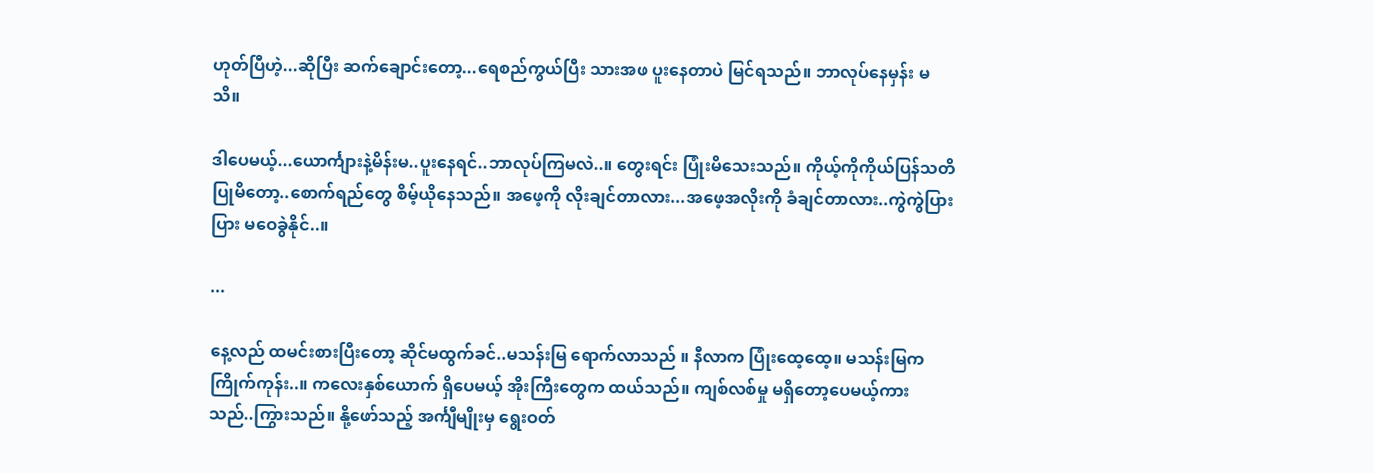ဟုတ်ပြီဟဲ့...ဆိုပြီး ဆက်ချောင်းတော့...ရေစည်ကွယ်ပြီး သားအဖ ပူးနေတာပဲ မြင်ရသည်။ ဘာလုပ်နေမှန်း မသိ။

ဒါပေမယ့်...ယောင်္ကျားနဲ့မိန်းမ..ပူးနေရင်..ဘာလုပ်ကြမလဲ..။ တွေးရင်း ပြုံးမိသေးသည်။ ကိုယ့်ကိုကိုယ်ပြန်သတိပြုမိတော့..စောက်ရည်တွေ စိမ့်ယိုနေသည်။ အဖေ့ကို လိုးချင်တာလား...အဖေ့အလိုးကို ခံချင်တာလား..ကွဲကွဲပြားပြား မဝေခွဲနိုင်..။

...

နေ့လည် ထမင်းစားပြီးတော့ ဆိုင်မထွက်ခင်..မသန်းမြ ရောက်လာသည် ။ နီလာက ပြုံးထေ့ထေ့။ မသန်းမြက ကြိုက်ကုန်း..။ ကလေးနှစ်ယောက် ရှိပေမယ့် အိုးကြီးတွေက ထယ်သည်။ ကျစ်လစ်မှု မရှိတော့ပေမယ့်ကားသည်..ကြွားသည်။ နို့ဖော်သည့် အင်္ကျီမျိုးမှ ရွေးဝတ်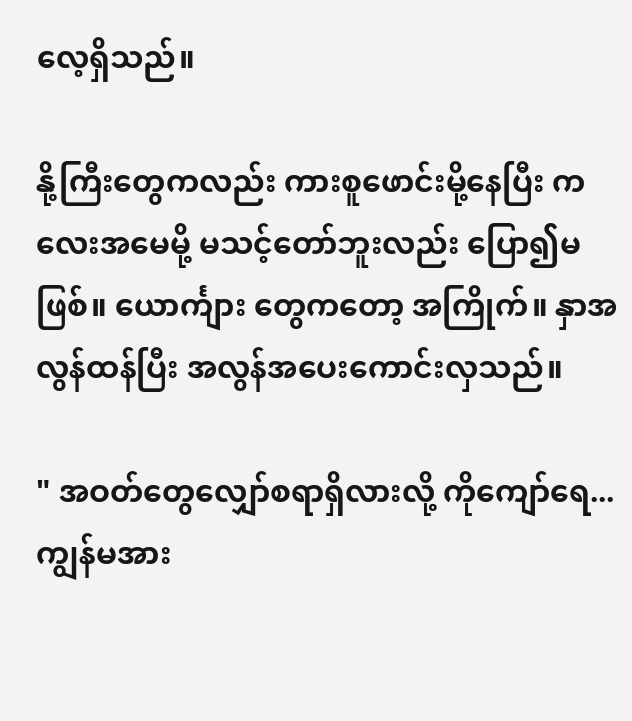လေ့ရှိသည်။

နို့ကြီးတွေကလည်း ကားစူဖောင်းမို့နေပြီး ကလေးအမေမို့ မသင့်တော်ဘူးလည်း ပြော၍မဖြစ်။ ယောင်္ကျား တွေကတော့ အကြိုက်။ နှာအလွန်ထန်ပြီး အလွန်အပေးကောင်းလှသည်။

" အဝတ်တွေလျှော်စရာရှိလားလို့ ကိုကျော်ရေ...ကျွန်မအား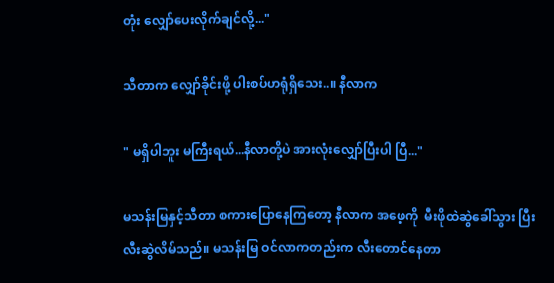တုံး လျှော်ပေးလိုက်ချင်လို့..."

သီတာက လျှော်ခိုင်းဖို့ ပါးစပ်ဟရုံရှိသေး..။ နီလာက

" မရှိပါဘူး မကြီးရယ်...နီလာတို့ပဲ အားလုံးလျှော်ပြီးပါ ပြီ..."

မသန်းမြနှင့်သီတာ စကားပြောနေကြတော့ နီလာက အဖေ့ကို  မီးဖိုထဲဆွဲခေါ်သွား ပြီးလီးဆွဲလိမ်သည်။ မသန်းမြ ဝင်လာကတည်းက လီးတောင်နေတာ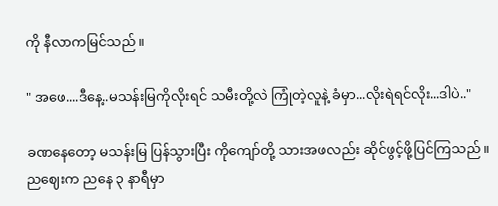ကို နီလာကမြင်သည်။

" အဖေ....ဒီနေ့..မသန်းမြကိုလိုးရင် သမီးတို့လဲ ကြုံတဲ့လူနဲ့ ခံမှာ...လိုးရဲရင်လိုး...ဒါပဲ.."

ခဏနေတော့ မသန်းမြ ပြန်သွားပြီး ကိုကျော်တို့ သားအဖလည်း ဆိုင်ဖွင့်ဖို့ပြင်ကြသည်။ ညဈေးက ညနေ ၃ နာရီမှာ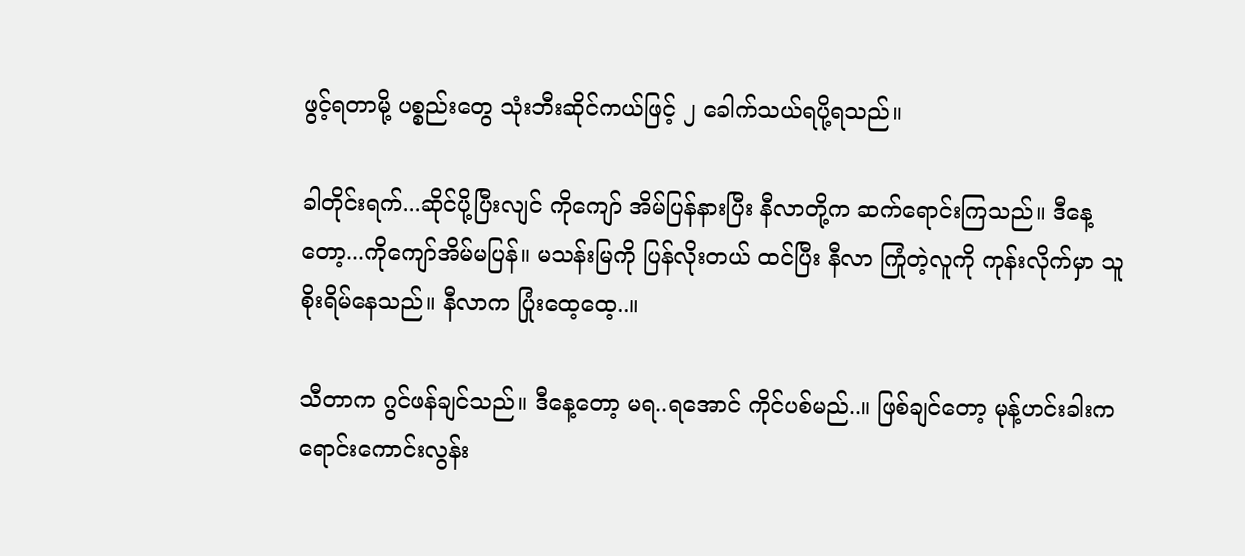ဖွင့်ရတာမို့ ပစ္စည်းတွေ သုံးဘီးဆိုင်ကယ်ဖြင့် ၂ ခေါက်သယ်ရပို့ရသည်။

ခါတိုင်းရက်...ဆိုင်ပို့ပြီးလျင် ကိုကျော် အိမ်ပြန်နားပြီး နီလာတို့က ဆက်ရောင်းကြသည်။ ဒီနေ့တော့...ကိုကျော်အိမ်မပြန်။ မသန်းမြကို ပြန်လိုးတယ် ထင်ပြီး နီလာ ကြုံတဲ့လူကို ကုန်းလိုက်မှာ သူစိုးရိမ်နေသည်။ နီလာက ပြုံးထေ့ထေ့..။

သီတာက ဂွင်ဖန်ချင်သည်။ ဒီနေ့တော့ မရ..ရအောင် ကိုင်ပစ်မည်..။ ဖြစ်ချင်တော့ မုန့်ဟင်းခါးက ရောင်းကောင်းလွန်း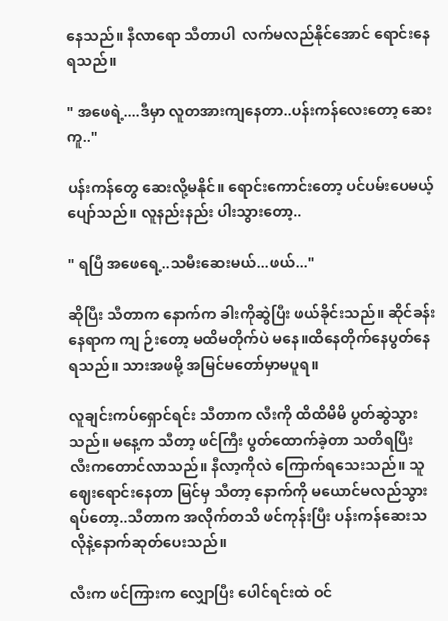နေသည်။ နီလာရော သီတာပါ  လက်မလည်နိုင်အောင် ရောင်းနေရသည်။

" အဖေရဲ့....ဒီမှာ လူတအားကျနေတာ..ပန်းကန်လေးတော့ ဆေးကူ.."

ပန်းကန်တွေ ဆေးလို့မနိုင်။ ရောင်းကောင်းတော့ ပင်ပမ်းပေမယ့် ပျော်သည်။ လူနည်းနည်း ပါးသွားတော့..

" ရပြီ အဖေရေ့..သမီးဆေးမယ်...ဖယ်..."

ဆိုပြီး သီတာက နောက်က ခါးကိုဆွဲပြီး ဖယ်ခိုင်းသည်။ ဆိုင်ခန်းနေရာက ကျ ဉ်းတော့ မထိမတိုက်ပဲ မနေ။ထိနေတိုက်နေပွတ်နေရသည်။ သားအဖမို့ အမြင်မတော်မှာမပူရ။

လူချင်းကပ်ရှောင်ရင်း သီတာက လီးကို ထိထိမိမိ ပွတ်ဆွဲသွားသည်။ မနေ့က သီတာ့ ဖင်ကြီး ပွတ်ထောက်ခဲ့တာ သတိရပြီး လီးကတောင်လာသည်။ နီလာ့ကိုလဲ ကြောက်ရသေးသည်။ သူဈေးရောင်းနေတာ မြင်မှ သီတာ့ နောက်ကို မယောင်မလည်သွားရပ်တော့..သီတာက အလိုက်တသိ ဖင်ကုန်းပြီး ပန်းကန်ဆေးသလိုနဲ့နောက်ဆုတ်ပေးသည်။

လီးက ဖင်ကြားက လျှောပြီး ပေါင်ရင်းထဲ ဝင်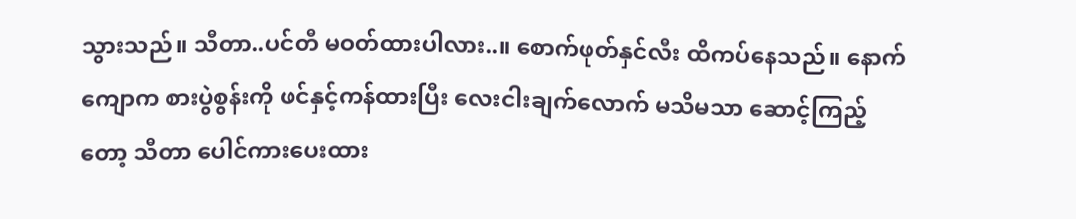သွားသည်။ သီတာ..ပင်တီ မဝတ်ထားပါလား..။ စောက်ဖုတ်နှင်လီး ထိကပ်နေသည်။ နောက်ကျောက စားပွဲစွန်းကို ဖင်နှင့်ကန်ထားပြီး လေးငါးချက်လောက် မသိမသာ ဆောင့်ကြည့်တော့ သီတာ ပေါင်ကားပေးထား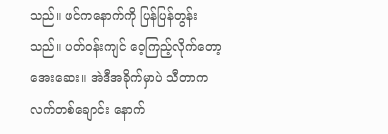သည်။ ဖင်ကနောက်ကို ပြန်ပြန်တွန်းသည်။ ပတ်ဝန်းကျင် ဝေ့ကြည့်လိုက်တော့ အေးဆေး။ အဲဒီအခိုက်မှာပဲ သီတာက လက်တစ်ချောင်း နောက်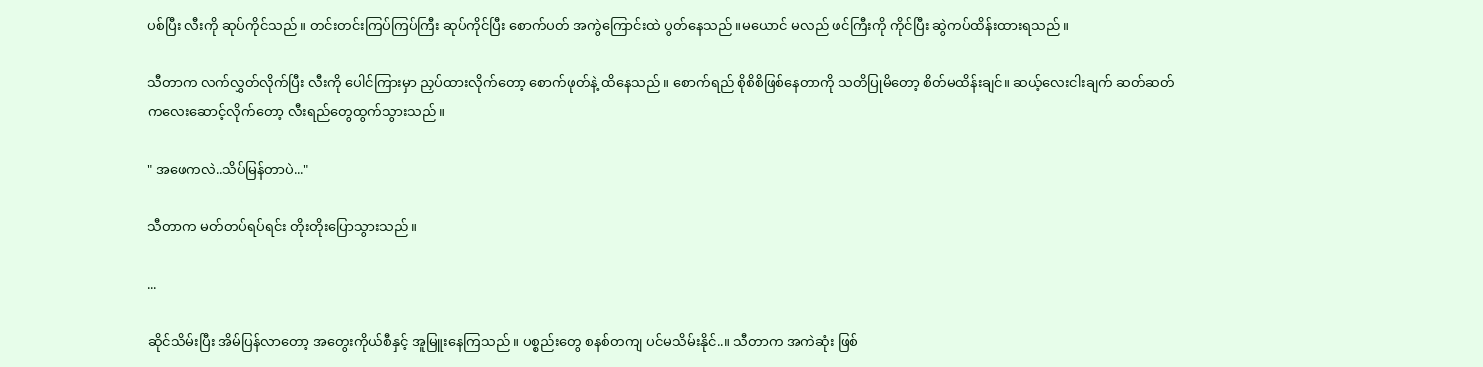ပစ်ပြီး လီးကို ဆုပ်ကိုင်သည်။ တင်းတင်းကြပ်ကြပ်ကြီး ဆုပ်ကိုင်ပြီး စောက်ပတ် အကွဲကြောင်းထဲ ပွတ်နေသည်။မယောင် မလည် ဖင်ကြီးကို ကိုင်ပြီး ဆွဲကပ်ထိန်းထားရသည်။

သီတာက လက်လွှတ်လိုက်ပြီး လီးကို ပေါင်ကြားမှာ ညှပ်ထားလိုက်တော့ စောက်ဖုတ်နဲ့ ထိနေသည်။ စောက်ရည် စိုစိစိဖြစ်နေတာကို သတိပြုမိတော့ စိတ်မထိန်းချင်။ ဆယ့်လေးငါးချက် ဆတ်ဆတ်ကလေးဆောင့်လိုက်တော့ လီးရည်တွေထွက်သွားသည်။

" အဖေကလဲ..သိပ်မြန်တာပဲ..."

သီတာက မတ်တပ်ရပ်ရင်း တိုးတိုးပြောသွားသည်။

...

ဆိုင်သိမ်းပြီး အိမ်ပြန်လာတော့ အတွေးကိုယ်စီနှင့် အူမြူးနေကြသည်။ ပစ္စည်းတွေ စနစ်တကျ ပင်မသိမ်းနိုင်..။ သီတာက အကဲဆုံး ဖြစ်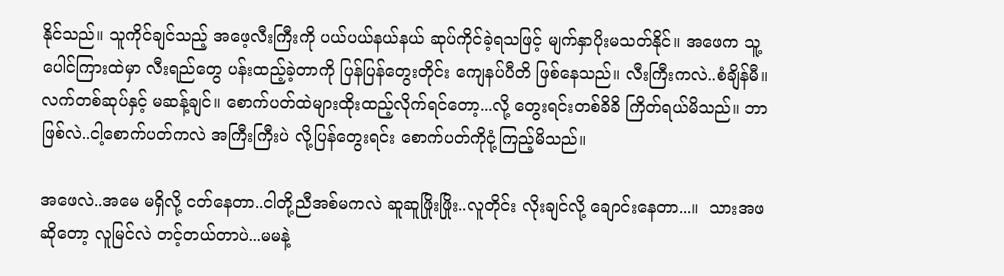နိုင်သည်။ သူကိုင်ချင်သည့် အဖေ့လီးကြီးကို ပယ်ပယ်နယ်နယ် ဆုပ်ကိုင်ခဲ့ရသဖြင့် မျက်နှာပိုးမသတ်နိုင်။ အဖေက သူ့ပေါင်ကြားထဲမှာ လီးရည်တွေ ပန်းထည့်ခဲ့တာကို ပြန်ပြန်တွေးတိုင်း ကျေနပ်ပီတိ ဖြစ်နေသည်။ လီးကြီးကလဲ..စံချိန်မီ။ လက်တစ်ဆုပ်နှင့် မဆန့်ချင်။ စောက်ပတ်ထဲများထိုးထည့်လိုက်ရင်တော့...လို့ တွေးရင်းတစ်ခိခိ ကြိတ်ရယ်မိသည်။ ဘာဖြစ်လဲ..ငါ့စောက်ပတ်ကလဲ အကြီးကြီးပဲ လို့ပြန်တွေးရင်း စောက်ပတ်ကိုငုံ့ကြည့်မိသည်။

အဖေလဲ..အမေ မရှိလို့ ငတ်နေတာ..ငါတို့ညီအစ်မကလဲ ဆူဆူဖြိုးဖြိုး..လူတိုင်း လိုးချင်လို့ ချောင်းနေတာ...။  သားအဖဆိုတော့ လူမြင်လဲ တင့်တယ်တာပဲ...မမနဲ့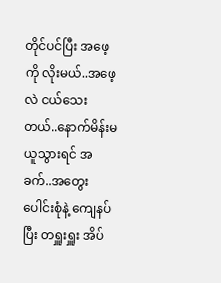တိုင်ပင်ပြီး အဖေ့ကို လိုးမယ်..အဖေ့လဲ ငယ်သေးတယ်..နောက်မိန်းမ ယူသွားရင် အခက်..အတွေးပေါင်းစုံနဲ့ ကျေနပ်ပြီး တရှူးရှူး အိပ်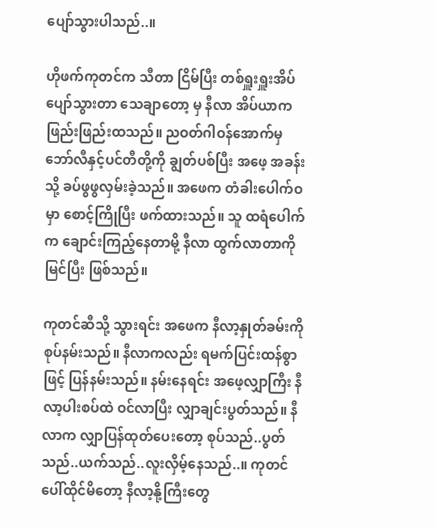ပျော်သွားပါသည်..။

ဟိုဖက်ကုတင်က သီတာ ငြိမ်ပြီး တစ်ရှူးရှူးအိပ်ပျော်သွားတာ သေချာတော့ မှ နီလာ အိပ်ယာက ဖြည်းဖြည်းထသည်။ ညဝတ်ဂါဝန်အောက်မှ ဘော်လီနှင့်ပင်တီတို့ကို ချွတ်ပစ်ပြီး အဖေ့ အခန်းသို့ ခပ်ဖွဖွလှမ်းခဲ့သည်။ အဖေက တံခါးပေါက်ဝမှာ စောင့်ကြိုပြီး ဖက်ထားသည်။ သူ ထရံပေါက်က ချောင်းကြည့်နေတာမို့ နီလာ ထွက်လာတာကို မြင်ပြီး ဖြစ်သည်။

ကုတင်ဆီသို့ သွားရင်း အဖေက နီလာ့နှုတ်ခမ်းကို စုပ်နမ်းသည်။ နီလာကလည်း ရမက်ပြင်းထန်စွာဖြင့် ပြန်နမ်းသည်။ နမ်းနေရင်း အဖေ့လျှာကြီး နီလာ့ပါးစပ်ထဲ ဝင်လာပြီး လျှာချင်းပွတ်သည်။ နီလာက လျှာပြန်ထုတ်ပေးတော့ စုပ်သည်..ပွတ်သည်..ယက်သည်..လူးလှိမ့်နေသည်..။ ကုတင်ပေါ်ထိုင်မိတော့ နီလာ့နို့ကြီးတွေ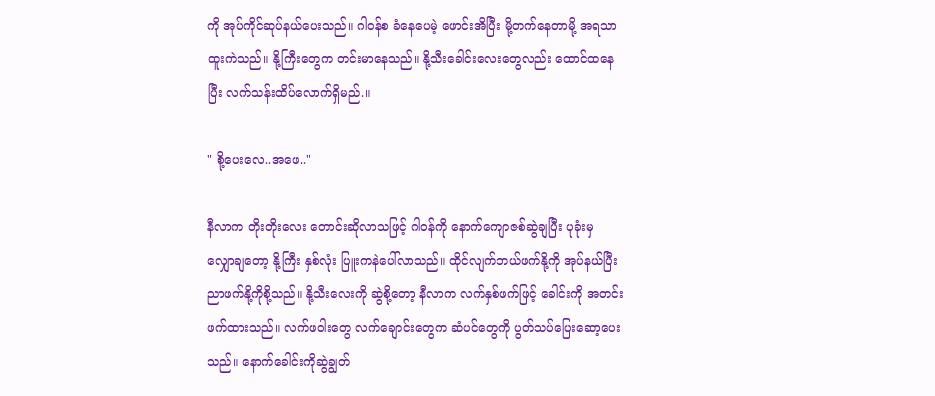ကို အုပ်ကိုင်ဆုပ်နယ်ပေးသည်။ ဂါဝန်စ ခံနေပေမဲ့ ဖောင်းအိပြီး မို့တက်နေတာမို့ အရသာထူးကဲသည်။ နို့ကြီးတွေက တင်းမာနေသည်။ နို့သီးခေါင်းလေးတွေလည်း ထောင်ထနေပြီး လက်သန်းထိပ်လောက်ရှိမည်.။

" စို့ပေးလေ..အဖေ.."

နီလာက တိုးတိုးလေး တောင်းဆိုလာသဖြင့် ဂါဝန်ကို နောက်ကျောဇစ်ဆွဲချပြီး ပုခုံးမှ လျှောချတော့ နို့ကြီး နှစ်လုံး ပြူးကနဲပေါ်လာသည်။ ထိုင်လျက်ဘယ်ဖက်နို့ကို အုပ်နယ်ပြီး ညာဖက်နို့ကိုစို့သည်။ နို့သီးလေးကို ဆွဲစို့တော့ နီလာက လက်နှစ်ဖက်ဖြင့် ခေါင်းကို အတင်းဖက်ထားသည်။ လက်ဖဝါးတွေ လက်ချောင်းတွေက ဆံပင်တွေကို ပွတ်သပ်ပြေးဆော့ပေးသည်။ နောက်ခေါင်းကိုဆွဲချွတ်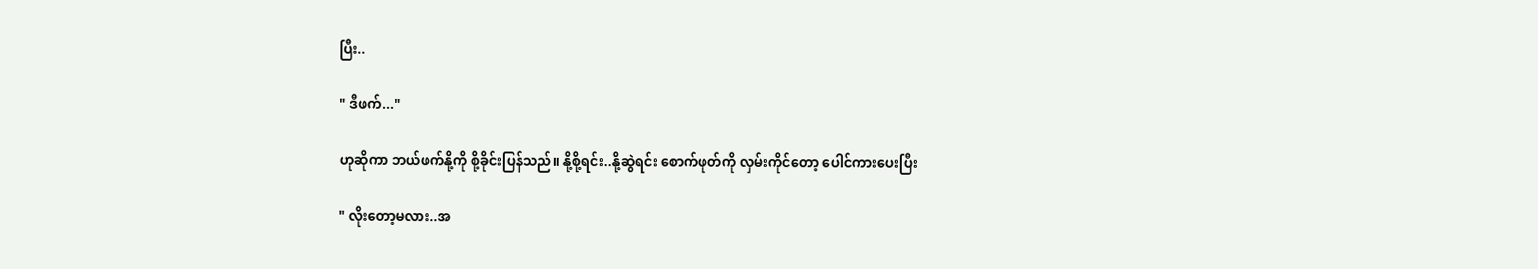ပြီး..

" ဒီဖက်..."

ဟုဆိုကာ ဘယ်ဖက်နို့ကို စို့ခိုင်းပြန်သည်။ နို့စို့ရင်း..နို့ဆွဲရင်း စောက်ဖုတ်ကို လှမ်းကိုင်တော့ ပေါင်ကားပေးပြီး

" လိုးတော့မလား..အ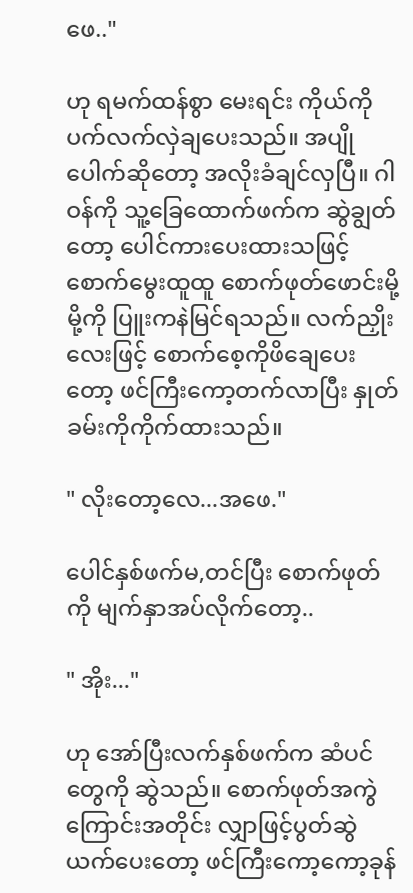ဖေ.."

ဟု ရမက်ထန်စွာ မေးရင်း ကိုယ်ကို ပက်လက်လှဲချပေး‌သည်။ အပျိုပေါက်ဆိုတော့ အလိုးခံချင်လှပြီ။ ဂါဝန်ကို သူ့ခြေထောက်ဖက်က ဆွဲချွတ်တော့ ပေါင်ကားပေးထားသဖြင့် စောက်မွေးထူထူ စောက်ဖုတ်ဖောင်းမို့မို့ကို ပြူးကနဲမြင်ရသည်။ လက်ညှိုးလေးဖြင့် စောက်စေ့ကိုဖိချေပေးတော့ ဖင်ကြီးကော့တက်လာပြီး နှုတ်ခမ်းကိုကိုက်ထားသည်။

" လိုးတော့လေ...အဖေ."

ပေါင်နှစ်ဖက်မ,တင်ပြီး စောက်ဖုတ်ကို မျက်နှာအပ်လိုက်တော့..

" အိုး..."

ဟု အော်ပြီးလက်နှစ်ဖက်က ဆံပင်တွေကို ဆွဲသည်။ စောက်ဖုတ်အကွဲကြောင်းအတိုင်း လျှာဖြင့်ပွတ်ဆွဲယက်ပေးတော့ ဖင်ကြီးကော့ကော့ခုန်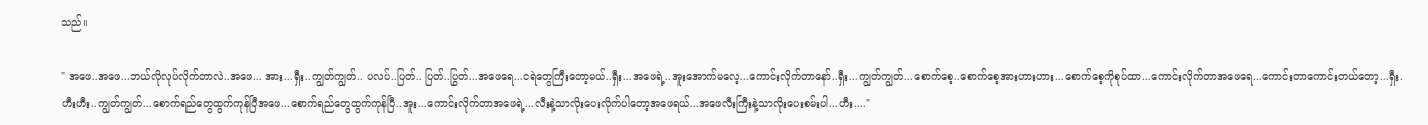သည်။

" အဖေ..အဖေ...ဘယ်လိုလုပ်လိုက်တာလဲ..အဖေ... အား...ရှီး..ကျွတ်ကျွတ်.. ပလပ်..ပြတ်.. ပြတ်..ပြွတ်...အဖေရေ...ငရဲတွေကြီးတော့မယ်..ရှီး...အဖေရဲ့..အူးအောက်မလေ့...ကောင်းလိုက်တာနော်..ရှီး...ကျွတ်ကျွတ်...စောက်စေ့..စောက်စေ့အားဟားဟား...စောက်စေ့ကိုစုပ်ထာ...ကောင်းလိုက်တာအဖေရေ...ကောင်းတာကောင်းတယ်တော့...ရှီး.ဟီးဟီး..ကျွတ်ကျွတ်...စောက်ရည်တွေထွက်ကုန်ပြီအဖေ...စောက်ရည်တွေထွက်ကုန်ပြီ..အူး...ကောင်းလိုက်တာအဖေရဲ့...လီးနဲ့သာလိုးပေးလိုက်ပါတော့အဖေရယ်...အဖေလီးကြီးနဲ့သာလိုးပေးစမ်းပါ...ဟီး...."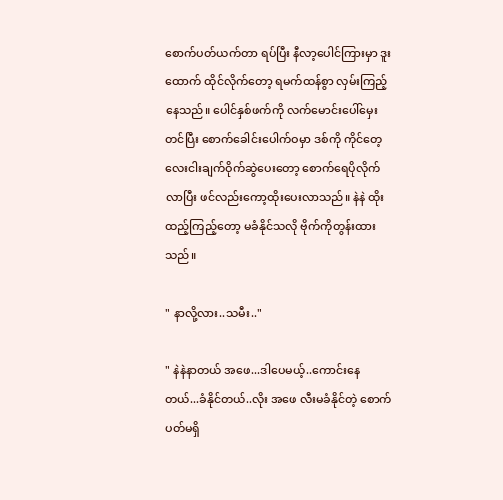စောက်ပတ်ယက်တာ ရပ်ပြီး နီလာ့ပေါင်ကြားမှာ ဒူးထောက် ထိုင်လိုက်တော့ ရမက်ထန်စွာ လှမ်းကြည့်နေသည်။ ပေါင်နှစ်ဖက်ကို လက်မောင်းပေါ်မှေးတင်ပြီး စောက်ခေါင်းပေါက်ဝမှာ ဒစ်ကို ကိုင်တေ့ လေးငါးချက်ဝိုက်ဆွဲပေးတော့ စောက်ရေပိုလိုက်လာပြီး ဖင်လည်းကော့ထိုးပေးလာသည်။ နဲနဲ ထိုးထည့်ကြည့်တော့ မခံနိုင်သလို ဗိုက်ကိုတွန်းထားသည်။

" နာလို့လား..သမီး.."

" နဲနဲနာတယ် အဖေ...ဒါပေမယ့်..ကောင်းနေတယ်...ခံနိုင်တယ်..လိုး အဖေ လီးမခံနိုင်တဲ့ စောက်ပတ်မရှိ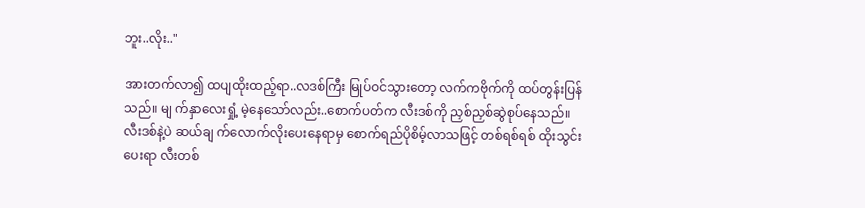ဘူး..လိုး.."

အားတက်လာ၍ ထပျထိုးထည့်ရာ..လဒစ်ကြီး မြုပ်ဝင်သွားတော့ လက်ကဗိုက်ကို ထပ်တွန်းပြန်သည်။ မျ က်နှာလေးရှုံ့ မဲ့နေသော်လည်း..စောက်ပတ်က လီးဒစ်ကို ညှစ်ညှစ်ဆွဲစုပ်နေသည်။ လီးဒစ်နဲ့ပဲ ဆယ်ချ က်လောက်လိုးပေးနေရာမှ စောက်ရည်ပိုစိမ့်လာသဖြင့် တစ်ရစ်ရစ် ထိုးသွင်းပေးရာ လီးတစ်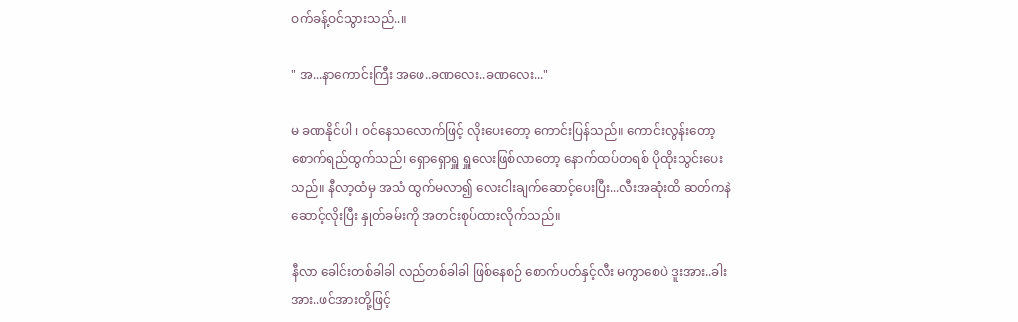ဝက်ခန့်ဝင်သွားသည်..။

" အ...နာကောင်းကြီး အဖေ..ခဏလေး..ခဏလေး..."

မ ခဏနိုင်ပါ ၊ ဝင်နေသလောက်ဖြင့် လိုးပေးတော့ ကောင်းပြန်သည်။ ကောင်းလွန်းတော့ စောက်ရည်ထွက်သည်၊ ရှောရှောရှူ ရှူလေးဖြစ်လာတော့ နောက်ထပ်တရစ် ပိုထိုးသွင်းပေးသည်။ နီလာ့ထံမှ အသံ ထွက်မလာ၍ လေးငါးချက်ဆောင့်ပေးပြီး...လီးအဆုံးထိ ဆတ်ကနဲ ဆောင့်လိုးပြီး နှုတ်ခမ်းကို အတင်းစုပ်ထားလိုက်သည်။

နီလာ ခေါင်းတစ်ခါခါ လည်တစ်ခါခါ ဖြစ်နေစဉ် စောက်ပတ်နှင့်လီး မကွာစေပဲ ဒူးအား..ခါးအား..ဖင်အားတို့ဖြင့်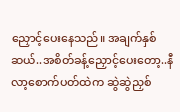ညှောင့်ပေးနေသည်။ အချက်နှစ်ဆယ်..အစိတ်ခန့်ညှောင့်ပေးတော့..နီလာ့စောက်ပတ်ထဲက ဆွဲဆွဲညှစ်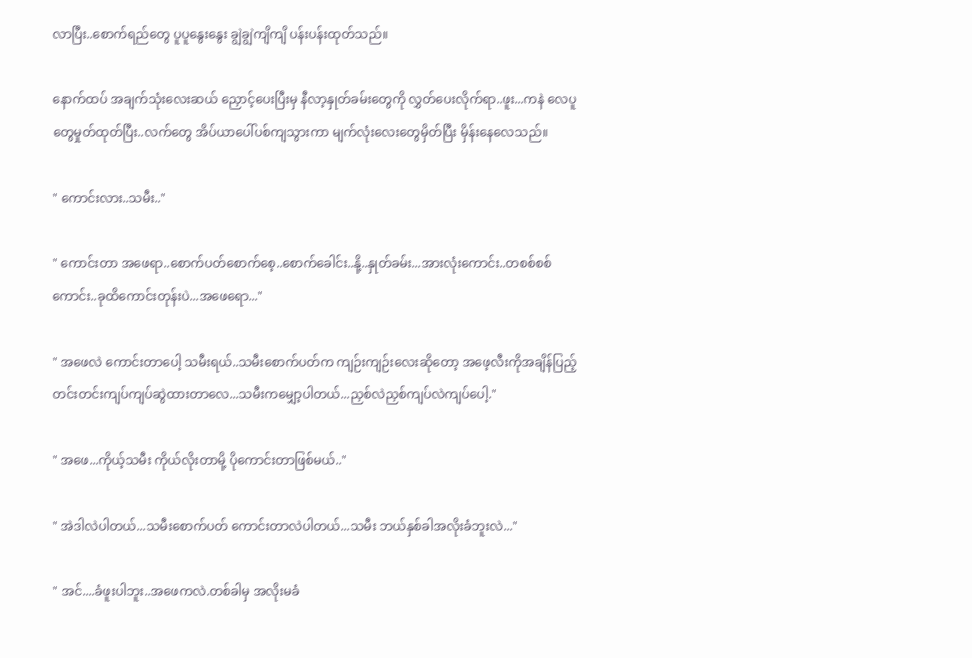လာပြီး..စောက်ရည်တွေ ပူပူနွေးနွေး ချွဲချွဲကျိကျိ ပန်းပန်းထုတ်သည်။

နောက်ထပ် အချက်သုံးလေးဆယ် ညှောင့်ပေးပြီးမှ နီလာ့နှုတ်ခမ်းတွေကို လွှတ်ပေးလိုက်ရာ..ဖူး...ကနဲ လေပူတွေမှုတ်ထုတ်ပြီး..လက်တွေ အိပ်ယာပေါ်ပစ်ကျသွားကာ မျက်လုံးလေးတွေမှိတ်ပြီး မှိန်းနေလေသည်။

" ကောင်းလား..သမီး.."

" ကောင်းတာ အဖေရာ..စောက်ပတ်စောက်စေ့..စောက်ခေါင်း..နို့..နှုတ်ခမ်း...အားလုံးကောင်း..တစစ်စစ်ကောင်း..ခုထိကောင်းတုန်းပဲ...အဖေရော..."

" အဖေလဲ ကောင်းတာပေါ့ သမီးရယ်..သမီးစောက်ပတ်က ကျဉ်းကျဉ်းလေးဆိုတော့ အဖေ့လီးကိုအချိန်ပြည့်တင်းတင်းကျပ်ကျပ်ဆွဲထားတာလေ...သမီးကမျှော့ပါတယ်...ညှစ်လဲညှစ်ကျပ်လဲကျပ်ပေါ့."

" အဖေ...ကိုယ့်သမီး ကိုယ်လိုးတာမို့ ပိုကောင်းတာဖြစ်မယ်.."

" အဲဒါလဲပါတယ်...သမီးစောက်ပတ် ကောင်းတာလဲပါတယ်...သမီး ဘယ်နှစ်ခါအလိုးခံဘူးလဲ..."

" အင်....ခံဖူးပါဘူး..အဖေကလဲ.တစ်ခါမှ အလိုးမခံ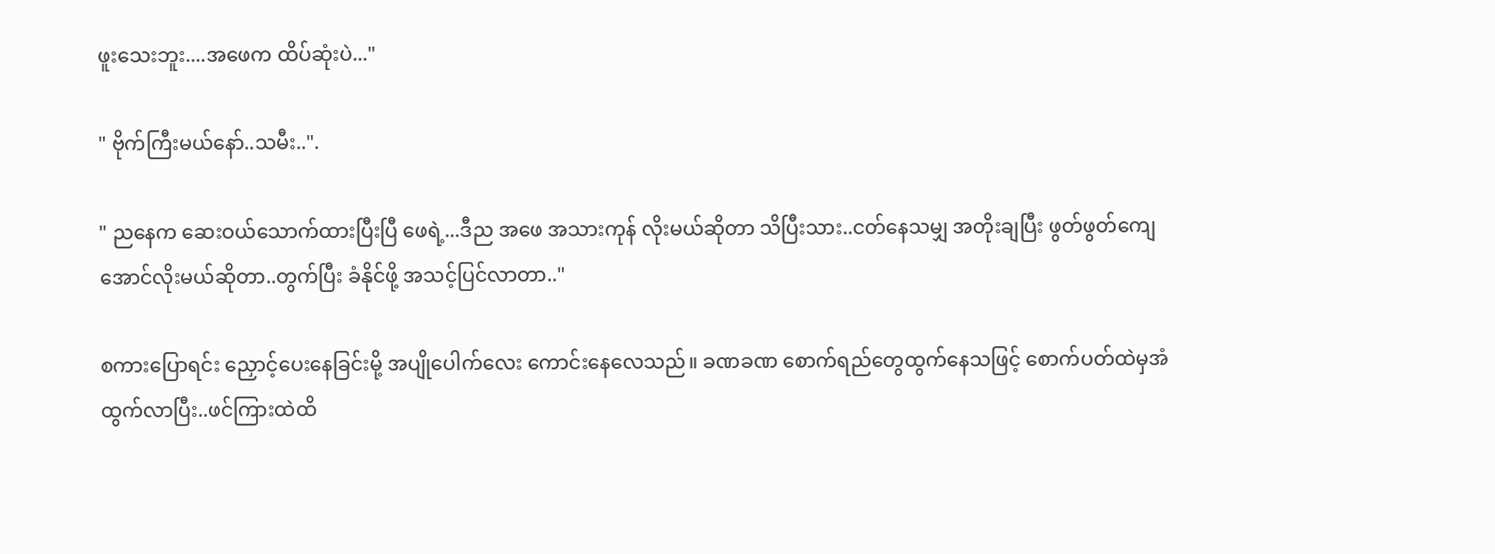ဖူးသေးဘူး....အဖေက ထိပ်ဆုံးပဲ..."

" ဗိုက်ကြီးမယ်နော်..သမီး..".

" ညနေက ဆေးဝယ်သောက်ထားပြီးပြီ ဖေရဲ့...ဒီည အဖေ အသားကုန် လိုးမယ်ဆိုတာ သိပြီးသား..ငတ်နေသမျှ အတိုးချပြီး ဖွတ်ဖွတ်ကျေအောင်လိုးမယ်ဆိုတာ..တွက်ပြီး ခံနိုင်ဖို့ အသင့်ပြင်လာတာ.."

စကားပြောရင်း ညှောင့်ပေးနေခြင်းမို့ အပျိုပေါက်လေး ကောင်းနေလေသည်။ ခဏခဏ စောက်ရည်တွေထွက်နေသဖြင့် စောက်ပတ်ထဲမှအံထွက်လာပြီး..ဖင်ကြားထဲထိ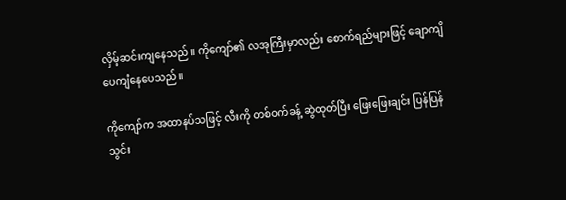လှိမ့်ဆင်းကျနေသည်။ ကိုကျော်၏ လအုကြီးမှာလည်း စောက်ရည်များဖြင့် ချောကျိပေကျံနေပေသည်။

ကိုကျော်က အထာနပ်သဖြင့် လီးကို တစ်ဝက်ခန့် ဆွဲထုတ်ပြီး ဖြေးဖြေးချင်း ပြန်ပြန်သွင်း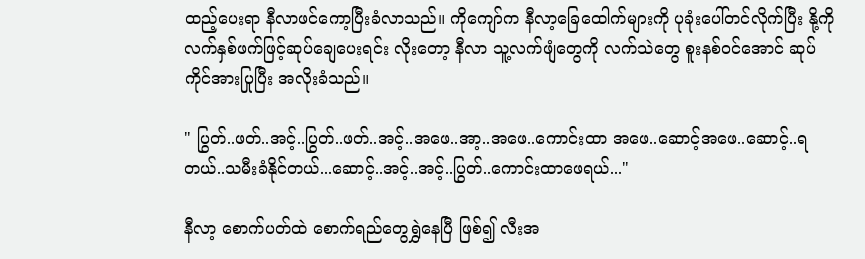ထည့်ပေးရာ နီလာဖင်ကော့ပြီးခံလာသည်။ ကိုကျော်က နီလာ့ခြေထေါက်များကို ပုခုံးပေါ်တင်လိုက်ပြီး နို့ကို လက်နှစ်ဖက်ဖြင့်ဆုပ်ချေပေးရင်း လိုးတော့ နီလာ သူ့လက်ဖျံတွေကို လက်သဲတွေ စူးနစ်ဝင်အောင် ဆုပ်ကိုင်အားပြုပြီး အလိုးခံသည်။

" ပြွတ်..ဖတ်..အင့်..ပြွတ်..ဖတ်..အင့်..အဖေ..အာ့..အဖေ..ကောင်းထာ အဖေ..ဆောင့်အဖေ..ဆောင့်..ရတယ်..သမီးခံနိုင်တယ်...ဆောင့်..အင့်..အင့်..ပြွတ်..ကောင်းထာဖေရယ်..."

နီလာ့ စောက်ပတ်ထဲ စောက်ရည်တွေရွှဲနေပြီ ဖြစ်၍ လီးအ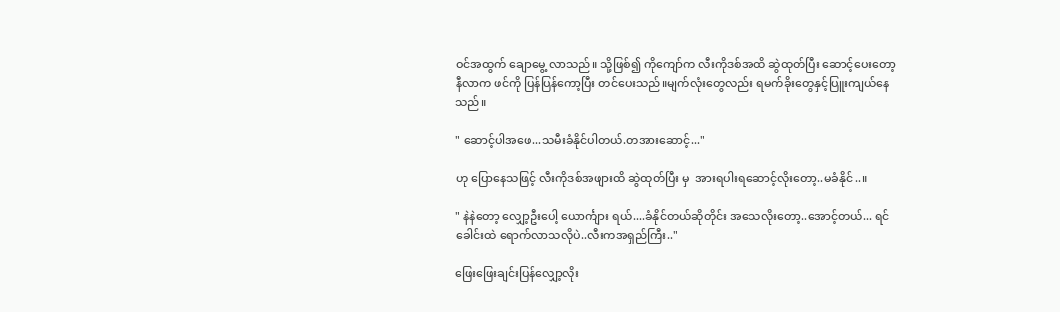ဝင်အထွက် ချောမွေ့ လာသည်။ သို့ဖြစ်၍ ကိုကျော်က လီးကိုဒစ်အထိ ဆွဲထုတ်ပြီး ဆောင့်ပေးတော့နီလာက ဖင်ကို ပြန်ပြန်ကော့ပြီး တင်ပေးသည်။မျက်လုံးတွေလည်း ရမက်ခိုးတွေနှင့်ပြူးကျယ်နေသည်။

" ဆောင့်ပါအဖေ...သမီးခံနိုင်ပါတယ်.တအားဆောင့်..."

ဟု ပြောနေသဖြင့် လီးကိုဒစ်အဖျားထိ ဆွဲထုတ်ပြီး မှ  အားရပါးရဆောင့်လိုးတော့..မခံနိုင်..။

" နဲနဲတော့ လျှော့ဦးပေါ့ ယောင်္ကျား ရယ်....ခံနိုင်တယ်ဆိုတိုင်း အသေလိုးတော့..အောင့်တယ်... ရင်ခေါင်းထဲ ရောက်လာသလိုပဲ..လီးကအရှည်ကြီး.."

ဖြေးဖြေးချင်းပြန်လျှော့လိုး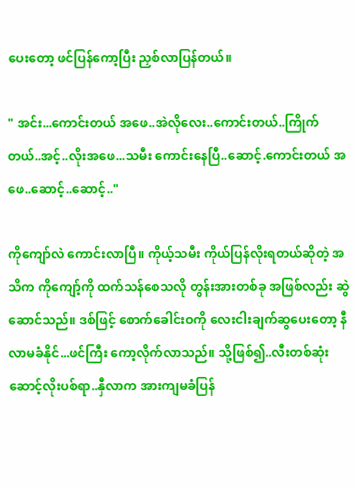ပေးတော့ ဖင်ပြန်ကော့ပြီး ညှစ်လာပြန်တယ်။

" အင်း...ကောင်းတယ် အဖေ..အဲလိုလေး..ကောင်းတယ်..ကြိုက်တယ်..အင့်..လိုးအဖေ...သမီး ကောင်းနေပြီ..ဆောင့်.ကောင်းတယ် အဖေ..ဆောင့်..ဆောင့်.."

ကိုကျော်လဲ ကောင်းလာပြီ။ ကိုယ့်သမီး ကိုယ်ပြန်လိုးရတယ်ဆိုတဲ့ အသိက ကိုကျော့်ကို ထက်သန်စေသလို တွန်းအားတစ်ခု အဖြစ်လည်း ဆွဲဆောင်သည်။ ဒစ်ဖြင့် စောက်ခေါင်းဝကို လေးငါးချက်ဆွပေးတော့ နီလာမခံနိုင်...ဖင်ကြီး ကော့လိုက်လာသည်။ သို့ဖြစ်၍..လီးတစ်ဆုံး ဆောင့်လိုးပစ်ရာ..နှီလာက အားကျမခံပြန်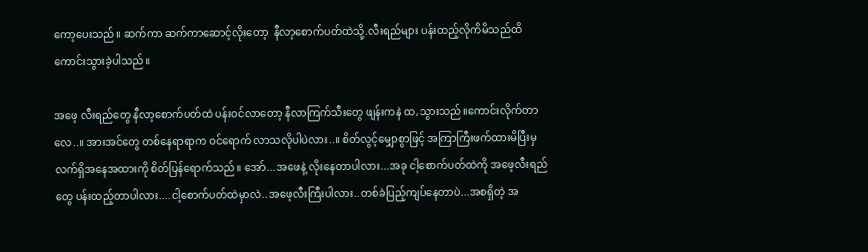ကော့ပေးသည်။ ဆက်ကာ ဆက်ကာဆောင့်လိုးတော့  နီလာ့စောက်ပတ်ထဲသို့.လီးရည်များ ပန်းထည့်လိုကိမိသည်ထိကောင်းသွားခဲ့ပါသည်။

အဖေ့ လီးရည်တွေ နီလာ့စောက်ပတ်ထဲ ပန်းဝင်လာတော့ နီလာကြက်သီးတွေ ဖျန်းကနဲ ထ,သွားသည်။ကောင်းလိုက်တာလေ..။ အားအင်တွေ တစ်နေရာရာက ဝင်ရောက် လာသလိုပါပဲလား..။ စိတ်လွင့်မျှောစွာဖြင့် အကြာကြီးဖက်ထားမိပြီးမှ လက်ရှိအနေအထားကို စိတ်ပြန်ရောက်သည်။ အော်...အဖေနဲ့ လိုးနေတာပါလား...အခု ငါ့စောက်ပတ်ထဲကို အဖေ့လီးရည်တွေ ပန်းထည့်တာပါလား....ငါ့စောက်ပတ်ထဲမှာလဲ..အဖေ့လီးကြီးပါလား..တစ်ခဲပြည့်ကျပ်နေတာပဲ...အစရှိတဲ့ အ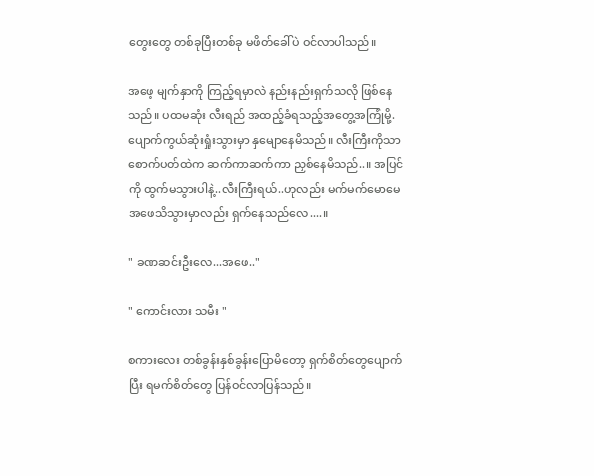တွေးတွေ တစ်ခုပြီးတစ်ခု မဖိတ်ခေါ်ပဲ ဝင်လာပါသည်။

အဖေ့ မျက်နှာကို ကြည့်ရမှာလဲ နည်းနည်းရှက်သလို ဖြစ်နေသည်။ ပထမဆုံး လီးရည် အထည့်ခံရသည့်အတွေ့အကြုံမို့.ပျောက်ကွယ်ဆုံးရှုံးသွားမှာ နှမျောနေမိသည်။ လီးကြီးကိုသာ စောက်ပတ်ထဲက ဆက်ကာဆက်ကာ ညှစ်နေမိသည်..။ အပြင်ကို ထွက်မသွားပါနဲ့..လီးကြီးရယ်..ဟုလည်း မက်မက်မောမေ အဖေသိသွားမှာလည်း ရှက်နေသည်လေ....။

" ခဏဆင်းဦးလေ...အဖေ.."

" ကောင်းလား သမီး "

စကားလေး တစ်ခွန်းနှစ်ခွန်းပြောမိတော့ ရှက်စိတ်တွေပျောက်ပြီး ရမက်စိတ်တွေ ပြန်ဝင်လာပြန်သည်။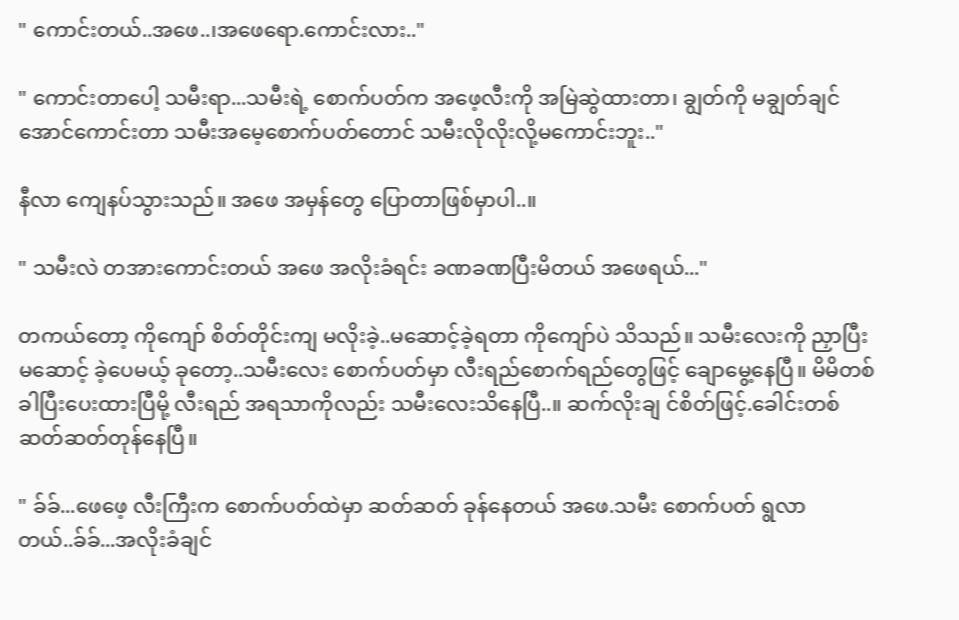" ကောင်းတယ်..အဖေ..၊အဖေရော.ကောင်းလား.."

" ကောင်းတာပေါ့ သမီးရာ...သမီးရဲ့ စောက်ပတ်က အဖေ့လီးကို အမြဲဆွဲထားတာ၊ ချွတ်ကို မချွတ်ချင်အောင်ကောင်းတာ သမီးအမေ့စောက်ပတ်တောင် သမီးလိုလိုးလို့မကောင်းဘူး.."

နီလာ ကျေနပ်သွားသည်။ အဖေ အမှန်တွေ ပြောတာဖြစ်မှာပါ..။

" သမီးလဲ တအားကောင်းတယ် အဖေ အလိုးခံရင်း ခဏခဏပြီးမိတယ် အဖေရယ်..."

တကယ်တော့ ကိုကျော် စိတ်တိုင်းကျ မလိုးခဲ့..မဆောင့်ခဲ့ရတာ ကိုကျော်ပဲ သိသည်။ သမီးလေးကို ညှာပြီး မဆောင့် ခဲ့ပေမယ့် ခုတော့..သမီးလေး စောက်ပတ်မှာ လီးရည်စောက်ရည်တွေဖြင့် ချောမွေ့နေပြီ။ မိမိတစ်ခါပြီးပေးထားပြီမို့ လီးရည် အရသာကိုလည်း သမီးလေးသိနေပြီ..။ ဆက်လိုးချ င်စိတ်ဖြင့်.ခေါင်းတစ်ဆတ်ဆတ်တုန်နေပြီ။

" ခ်ခ်...ဖေဖေ့ လီးကြီးက စောက်ပတ်ထဲမှာ ဆတ်ဆတ် ခုန်နေတယ် အဖေ.သမီး စောက်ပတ် ရွလာတယ်..ခ်ခ်...အလိုးခံချင်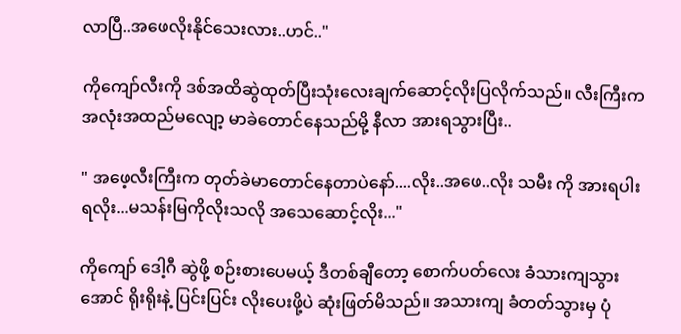လာပြီ..အဖေလိုးနိုင်သေးလား..ဟင်.."

ကိုကျော်လီးကို ဒစ်အထိဆွဲထုတ်ပြီးသုံးလေးချက်ဆောင့်လိုးပြလိုက်သည်။ လီးကြီးက အလုံးအထည်မလျော့ မာခဲတောင်နေသည်မို့ နီလာ အားရသွားပြီး..

" အဖေ့လီးကြီးက တုတ်ခဲမာတောင်နေတာပဲနော်....လိုး..အဖေ..လိုး သမီး ကို အားရပါးရလိုး...မသန်းမြကိုလိုးသလို အသေဆောင့်လိုး..."

ကိုကျော် ဒေါ့ဂီ ဆွဲဖို့ စဉ်းစားပေမယ့် ဒီတစ်ချီတော့ စောက်ပတ်လေး ခံသားကျသွားအောင် ရိုးရိုးနဲ့ ပြင်းပြင်း လိုးပေးဖို့ပဲ ဆုံးဖြတ်မိသည်။ အသားကျ ခံတတ်သွားမှ ပုံ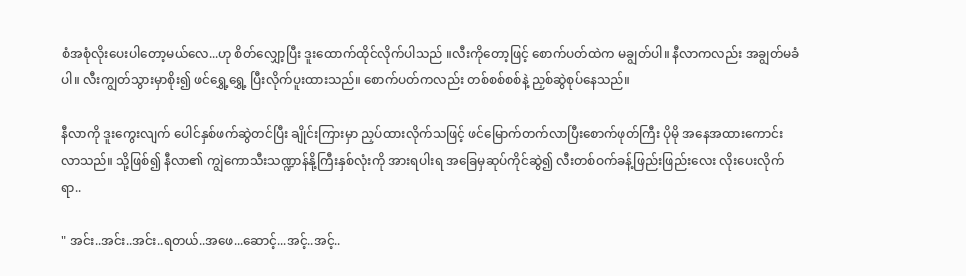စံအစုံလိုးပေးပါတော့မယ်လေ...ဟု စိတ်လျှော့ပြီး ဒူးထောက်ထိုင်လိုက်ပါသည် ။လီးကိုတော့ဖြင့် စောက်ပတ်ထဲက မချွတ်ပါ။ နီလာကလည်း အချွတ်မခံပါ။ လီးကျွတ်သွားမှာစိုး၍ ဖင်ရွှေ့ရွှေ့ ပြီးလိုက်ပူးထားသည်။ စောက်ပတ်ကလည်း တစ်စစ်စစ်နဲ့ ညှစ်ဆွဲစုပ်နေသည်။

နီလာကို ဒူးကွေးလျက် ပေါင်နှစ်ဖက်ဆွဲတင်ပြီး ချိုင်းကြားမှာ ညှပ်ထားလိုက်သဖြင့် ဖင်မြောက်တက်လာပြီးစောက်ဖုတ်ကြီး ပိုမို အနေအထားကောင်းလာသည်။ သို့ဖြစ်၍ နီလာ၏ ကျွဲကောသီးသဏ္ဍာန်နို့ကြီးနှစ်လုံးကို အားရပါးရ အခြေမှဆုပ်ကိုင်ဆွဲ၍ လီးတစ်ဝက်ခန့်ဖြည်းဖြည်းလေး လိုးပေးလိုက်ရာ..

" အင်း..အင်း..အင်း..ရတယ်..အဖေ...ဆောင့်...အင့်..အင့်..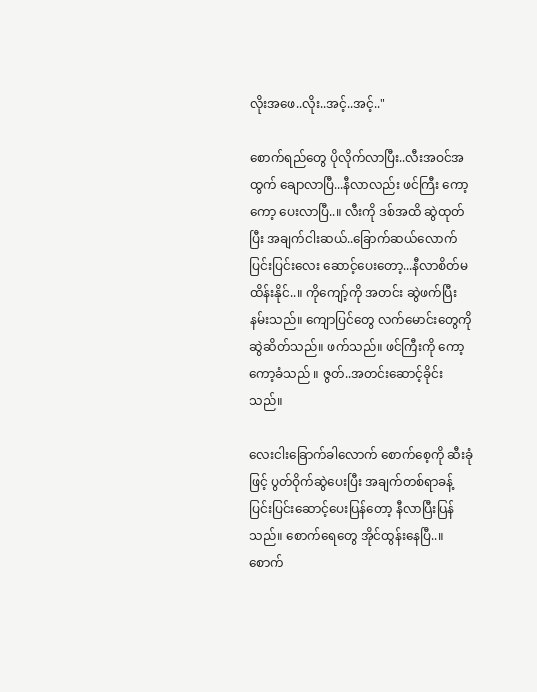လိုးအဖေ..လိုး..အင့်..အင့်.."

စောက်ရည်တွေ ပိုလိုက်လာပြီး..လီးအဝင်အထွက် ချောလာပြီ...နီလာလည်း ဖင်ကြီး ကော့ကော့ ပေးလာပြီ..။ လီးကို ဒစ်အထိ ဆွဲထုတ်ပြီး အချက်ငါးဆယ်..ခြောက်ဆယ်လောက် ပြင်းပြင်းလေး ဆောင့်ပေးတော့...နီလာစိတ်မထိန်းနိုင်..။ ကိုကျော့်ကို အတင်း ဆွဲဖက်ပြီး နမ်းသည်။ ကျောပြင်တွေ လက်မောင်းတွေကို ဆွဲဆိတ်သည်။ ဖက်သည်။ ဖင်ကြီးကို ကော့ကော့ခံသည် ။ ဇွတ်..အတင်းဆောင့်ခိုင်းသည်။

လေးငါးခြောက်ခါလောက် စောက်စေ့ကို ဆီးခုံဖြင့် ပွတ်ဝိုက်ဆွဲပေးပြီး အချက်တစ်ရာခန့် ပြင်းပြင်းဆောင့်ပေးပြန်တော့ နီလာပြီးပြန်သည်။ စောက်ရေတွေ အိုင်ထွန်းနေပြီ..။ စောက်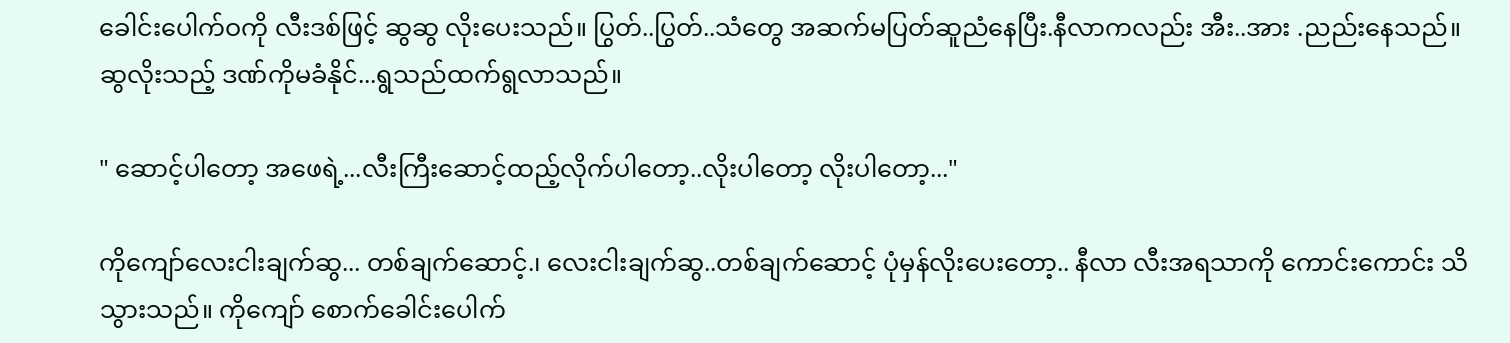ခေါင်းပေါက်ဝကို လီးဒစ်ဖြင့် ဆွဆွ လိုးပေးသည်။ ပြွတ်..ပြွတ်..သံတွေ အဆက်မပြတ်ဆူညံနေပြီး.နီလာကလည်း အီး..အား .ညည်းနေသည်။ ဆွလိုးသည့် ဒဏ်ကိုမခံနိုင်...ရွသည်ထက်ရွလာသည်။

" ဆောင့်ပါတော့ အဖေရဲ့...လီးကြီးဆောင့်ထည့်လိုက်ပါတော့..လိုးပါတော့ လိုးပါတော့..."

ကိုကျော်လေးငါးချက်ဆွ... တစ်ချက်ဆောင့်.၊ လေးငါးချက်ဆွ..တစ်ချက်ဆောင့် ပုံမှန်လိုးပေးတော့.. နီလာ လီးအရသာကို ကောင်းကောင်း သိသွားသည်။ ကိုကျော် စောက်ခေါင်းပေါက်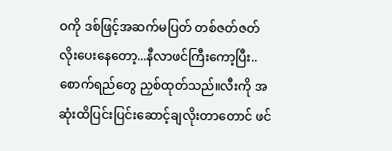ဝကို ဒစ်ဖြင့်အဆက်မပြတ် တစ်ဇတ်ဇတ် လိုးပေးနေတော့...နီလာဖင်ကြီးကော့ပြီး..စောက်ရည်တွေ ညှစ်ထုတ်သည်။လီးကို အဆုံးထိပြင်းပြင်းဆောင့်ချလိုးတာတောင် ဖင်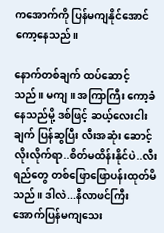ကအောက်ကို ပြန်မကျနိုင်အောင် ကော့နေသည်။

နောက်တစ်ချက် ထပ်ဆောင့်သည်။ မကျ ။ အကြာကြီး ကော့ခံနေသည်မို့ ဒစ်ဖြင့် ဆယ့်လေးငါးချက် ပြန်ဆွပြီး လီးအဆုံး ဆောင့်လိုးလိုက်ရာ..စိတ်မထိန်းနိုင်ပဲ..လီးရည်တွေ တစ်ဖြောဖြောပန်းထုတ်မိသည်။ ဒါလဲ...နီလာဖင်ကြီး အောက်ပြန်မကျသေး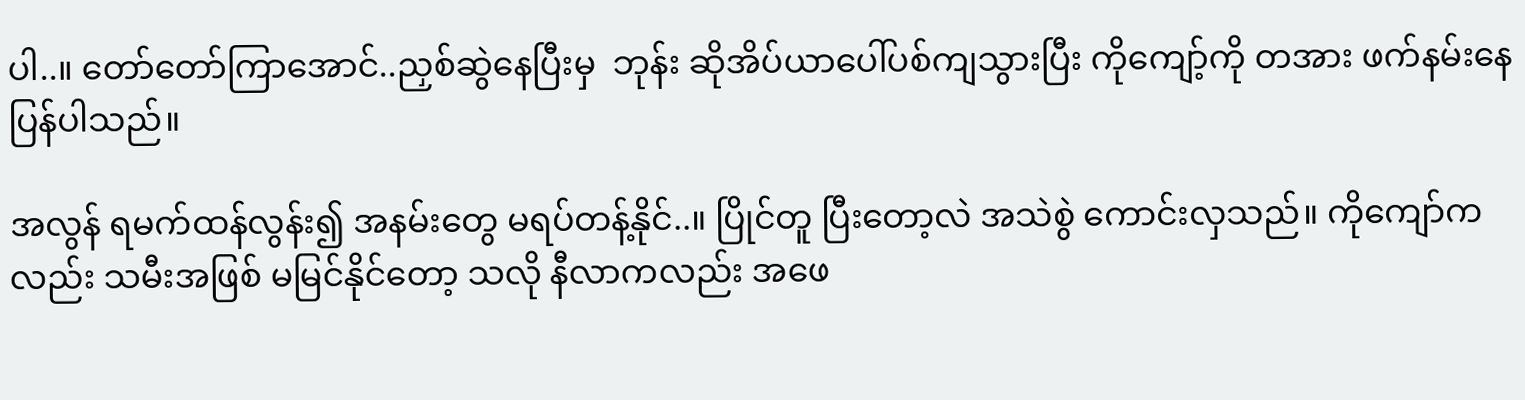ပါ..။ တော်တော်ကြာအောင်..ညှစ်ဆွဲနေပြီးမှ  ဘုန်း ဆိုအိပ်ယာပေါ်ပစ်ကျသွားပြီး ကိုကျော့်ကို တအား ဖက်နမ်းနေပြန်ပါသည်။

အလွန် ရမက်ထန်လွန်း၍ အနမ်းတွေ မရပ်တန့်နိုင်..။ ပြိုင်တူ ပြီးတော့လဲ အသဲစွဲ ကောင်းလှသည်။ ကိုကျော်ကလည်း သမီးအဖြစ် မမြင်နိုင်တော့ သလို နီလာကလည်း အဖေ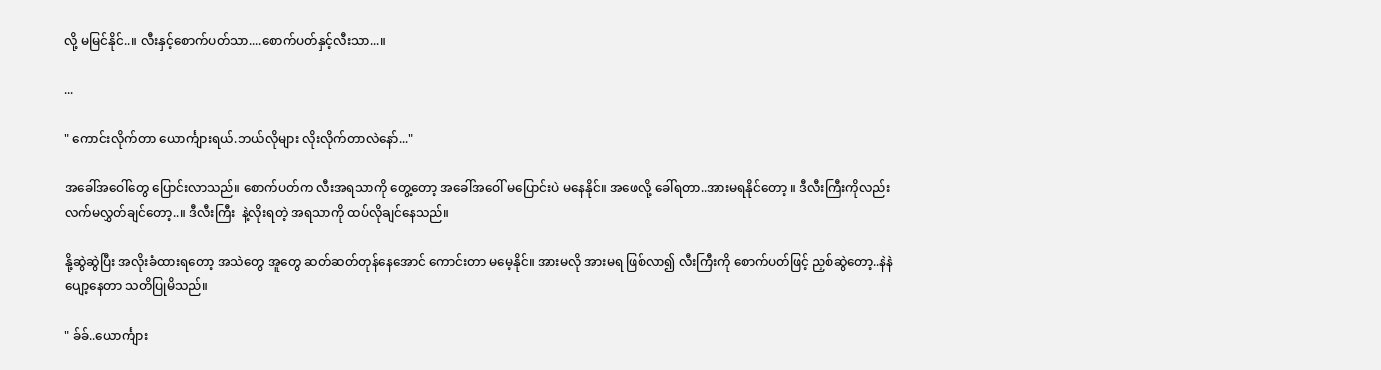လို့ မမြင်နိုင်..။ လီးနှင့်စောက်ပတ်သာ....စောက်ပတ်နှင့်လီးသာ...။

...

" ကောင်းလိုက်တာ ယောင်္ကျားရယ်.ဘယ်လိုများ လိုးလိုက်တာလဲနော်..."

အခေါ်အဝေါ်တွေ ပြောင်းလာသည်။ စောက်ပတ်က လီးအရသာကို တွေ့တော့ အခေါ်အဝေါ် မပြောင်းပဲ မနေနိုင်။ အဖေလို့ ခေါ်ရတာ..အားမရနိုင်တော့ ။ ဒီလီးကြီးကိုလည်း လက်မလွှတ်ချင်တော့..။ ဒီလီးကြီး  နဲ့လိုးရတဲ့ အရသာကို ထပ်လိုချင်နေသည်။

နို့ဆွဲဆွဲပြီး အလိုးခံထားရတော့ အသဲတွေ အူတွေ ဆတ်ဆတ်တုန်နေအောင် ကောင်းတာ မမေ့နိုင်။ အားမလို အားမရ ဖြစ်လာ၍ လီးကြီးကို စောက်ပတ်ဖြင့် ညှစ်ဆွဲတော့..နဲနဲပျော့နေတာ သတိပြုမိသည်။

" ခ်ခ်..ယောင်္ကျား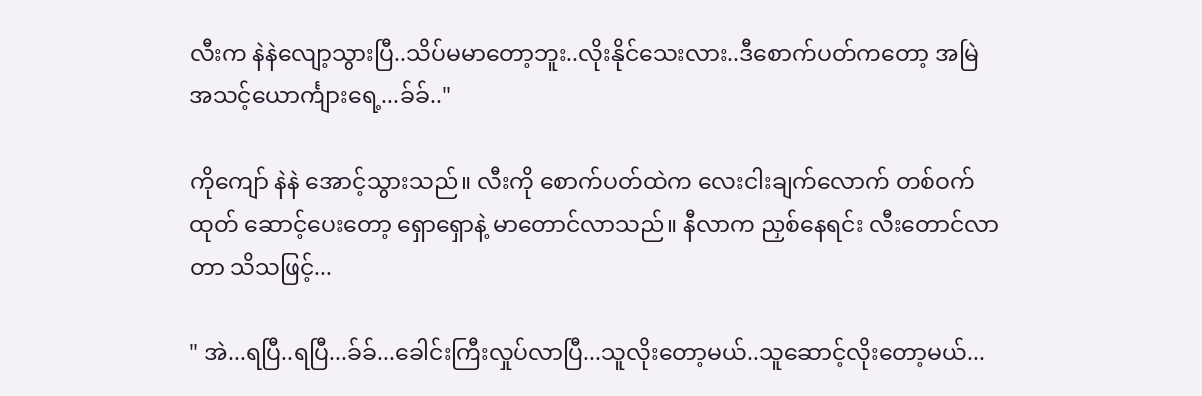လီးက နဲနဲလျော့သွားပြီ..သိပ်မမာတော့ဘူး..လိုးနိုင်သေးလား..ဒီစောက်ပတ်ကတော့ အမြဲ အသင့်ယောင်္ကျားရေ့...ခ်ခ်.."

ကိုကျော် နဲနဲ အောင့်သွားသည်။ လီးကို စောက်ပတ်ထဲက လေးငါးချက်လောက် တစ်ဝက်ထုတ် ဆောင့်ပေးတော့ ရှောရှောနဲ့ မာတောင်လာသည်။ နီလာက ညှစ်နေရင်း လီးတောင်လာတာ သိသဖြင့်...

" အဲ...ရပြီ..ရပြီ...ခ်ခ်...ခေါင်းကြီးလှုပ်လာပြီ...သူလိုးတော့မယ်..သူဆောင့်လိုးတော့မယ်...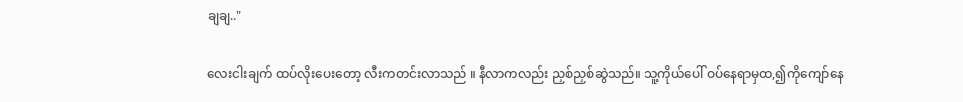ချချ.."

လေးငါးချက် ထပ်လိုးပေးတော့ လီးကတင်းလာသည် ။ နီလာကလည်း ညှစ်ညှစ်ဆွဲသည်။ သူ့ကိုယ်ပေါ် ဝပ်နေရာမှထ,၍ကိုကျော်နေ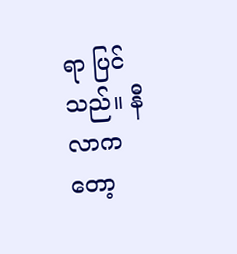ရာ ပြင်သည်။ နီလာကတော့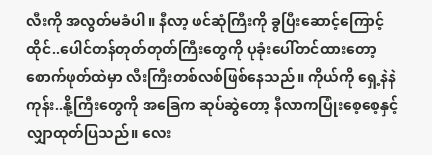လီးကို အလွတ်မခံပါ။ နီလာ့ ဖင်ဆုံကြီးကို ခွပြီးဆောင့်ကြောင့် ထိုင်..ပေါင်တန်တုတ်တုတ်ကြီးတွေကို ပုခုံးပေါ်တင်ထားတော့ စောက်ဖုတ်ထဲမှာ လီးကြီးတစ်လစ်ဖြစ်နေသည်။ ကိုယ်ကို ရှေ့နဲနဲကုန်း..နို့ကြီးတွေကို အခြေက ဆုပ်ဆွဲတော့ နီလာကပြုံးစေ့စေ့နှင့်လျှာထုတ်ပြသည်။ လေး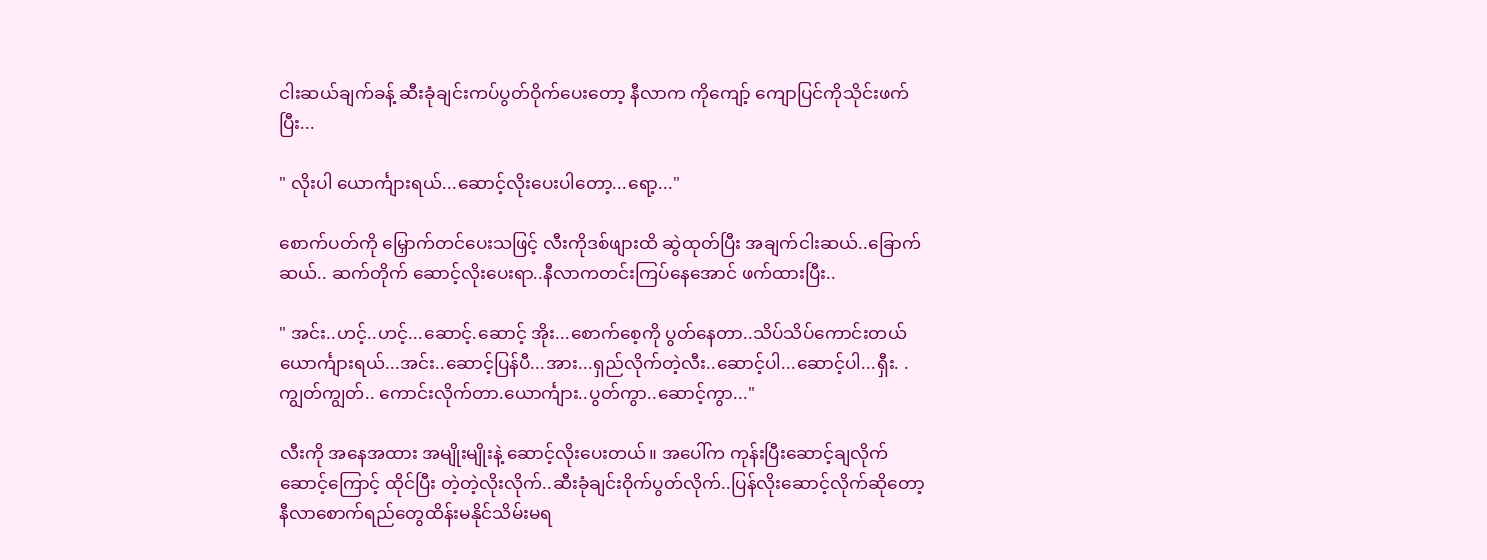ငါးဆယ်ချက်ခန့် ဆီးခုံချင်းကပ်ပွတ်ဝိုက်ပေးတော့ နီလာက ကိုကျော့် ကျောပြင်ကိုသိုင်းဖက်ပြီး...

" လိုးပါ ယောင်္ကျားရယ်...ဆောင့်လိုးပေးပါတော့...ရော့..."

စောက်ပတ်ကို မြှောက်တင်ပေးသဖြင့် လီးကိုဒစ်ဖျားထိ ဆွဲထုတ်ပြီး အချက်ငါးဆယ်..ခြောက်ဆယ်.. ဆက်တိုက် ဆောင့်လိုးပေးရာ..နီလာကတင်းကြပ်နေအောင် ဖက်ထားပြီး..

" အင်း..ဟင့်..ဟင့်...ဆောင့်.ဆောင့် အိုး...စောက်စေ့ကို ပွတ်နေတာ..သိပ်သိပ်ကောင်းတယ် ယောင်္ကျားရယ်...အင်း..ဆောင့်ပြန်ပီ...အား...ရှည်လိုက်တဲ့လီး..ဆောင့်ပါ...ဆောင့်ပါ...ရှီး. .ကျွတ်ကျွတ်.. ကောင်းလိုက်တာ.ယောင်္ကျား..ပွတ်ကွာ..ဆောင့်ကွာ..."

လီးကို အနေအထား အမျိုးမျိုးနဲ့ ဆောင့်လိုးပေးတယ်။ အပေါ်က ကုန်းပြီးဆောင့်ချလိုက် ဆောင့်ကြောင့် ထိုင်ပြီး တဲ့တဲ့လိုးလိုက်..ဆီးခုံချင်းဝိုက်ပွတ်လိုက်..ပြန်လိုးဆောင့်လိုက်ဆိုတော့ နီလာစောက်ရည်တွေထိန်းမနိုင်သိမ်းမရ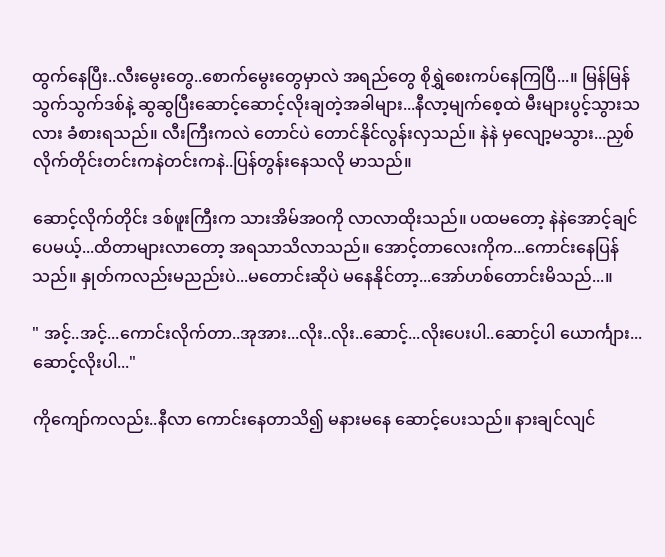ထွက်နေပြီး..လီးမွေးတွေ..စောက်မွေးတွေမှာလဲ အရည်တွေ စိုရွှဲစေးကပ်နေကြပြီ...။ မြန်မြန်သွက်သွက်ဒစ်နဲ့ ဆွဆွပြီးဆောင့်ဆောင့်လိုးချတဲ့အခါများ...နီလာ့မျက်စေ့ထဲ မီးများပွင့်သွားသလား ခံစားရသည်။ လီးကြီးကလဲ တောင်ပဲ တောင်နိုင်လွန်းလှသည်။ နဲနဲ မှလျော့မသွား...ညှစ်လိုက်တိုင်းတင်းကနဲတင်းကနဲ..ပြန်တွန်းနေသလို မာသည်။

ဆောင့်လိုက်တိုင်း ဒစ်ဖူးကြီးက သားအိမ်အဝကို လာလာထိုးသည်။ ပထမတော့ နဲနဲအောင့်ချင်ပေမယ့်...ထိတာများလာတော့ အရသာသိလာသည်။ အောင့်တာလေးကိုက...ကောင်းနေပြန်သည်။ နှုတ်ကလည်းမညည်းပဲ...မတောင်းဆိုပဲ မနေနိုင်တာ့...အော်ဟစ်တောင်းမိသည်...။

" အင့်..အင့်...ကောင်းလိုက်တာ..အုအား...လိုး..လိုး..ဆောင့်...လိုးပေးပါ..ဆောင့်ပါ ယောင်္ကျား...ဆောင့်လိုးပါ..."

ကိုကျော်ကလည်း..နီလာ ကောင်းနေတာသိ၍ မနားမနေ ဆောင့်ပေးသည်။ နားချင်လျင်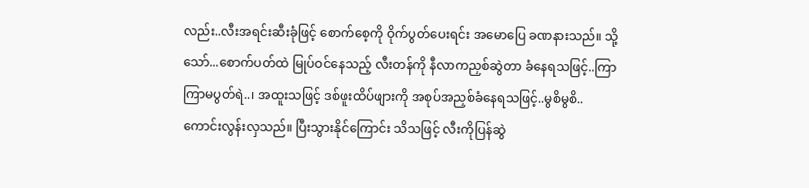လည်း..လီးအရင်းဆီးခုံဖြင့် စောက်စေ့ကို ဝိုက်ပွတ်ပေးရင်း အမောပြေ ခဏနားသည်။ သို့သော်...စောက်ပတ်ထဲ မြုပ်ဝင်နေသည့် လီးတန်ကို နီလာကညှစ်ဆွဲတာ ခံနေရသဖြင့်..ကြာကြာမပွတ်ရဲ..၊ အထူးသဖြင့် ဒစ်ဖူးထိပ်ဖျားကို အစုပ်အညှစ်ခံနေရသဖြင့်..မွစိမွစိ..ကောင်းလွန်းလှသည်။ ပြီးသွားနိုင်ကြောင်း သိသဖြင့် လီးကိုပြန်ဆွဲ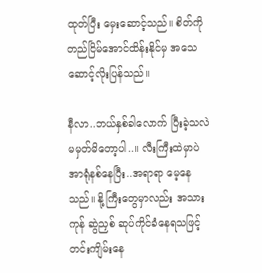ထုတ်ပြီး မှေးဆောင့်သည်။ စိတ်ကိုတည်ငြိမ်အောင်ထိန်းနိုင်မှ အသေဆောင့်လိုးပြန်သည်။

နီလာ..ဘယ်နှစ်ခါလောက် ပြီးခဲ့သလဲ မမှတ်မိတော့ပါ..။ လီးကြီးထဲမှာပဲ အာရုံနစ်နေပြီး..အရာရာ မေ့နေသည်။ နို့ကြီးတွေမှာလည်း အသားကုန် ဆွဲညှစ် ဆုပ်ကိုင်ခံနေရသဖြင့် တင်းကျိမ်းနေ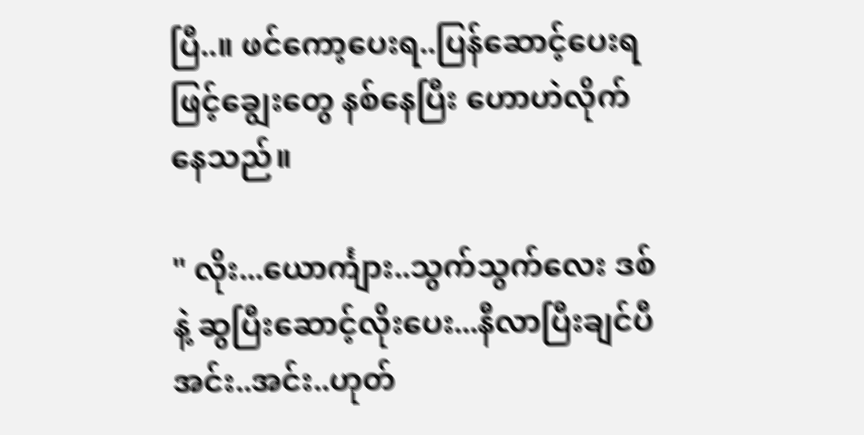ပြီ..။ ဖင်ကော့ပေးရ..ပြန်ဆောင့်ပေးရဖြင့်ချွေးတွေ နစ်နေပြီး ဟောဟဲလိုက်နေသည်။

" လိုး...ယောင်္ကျား..သွက်သွက်လေး ဒစ်နဲ့ ဆွပြီးဆောင့်လိုးပေး...နီလာပြီးချင်ပီအင်း..အင်း..ဟုတ်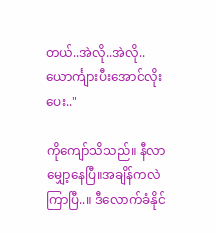တယ်..အဲလို..အဲလို..ယောင်္ကျားပီးအောင်လိုးပေး.."

ကိုကျော်သိသည်။ နီလာ မျှော့နေပြီ။အချိန်ကလဲကြာပြီ..။ ဒီလောက်ခံနိုင်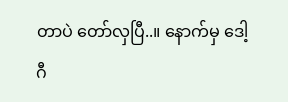တာပဲ တော်လှပြီ..။ နောက်မှ ဒေါ့ဂီ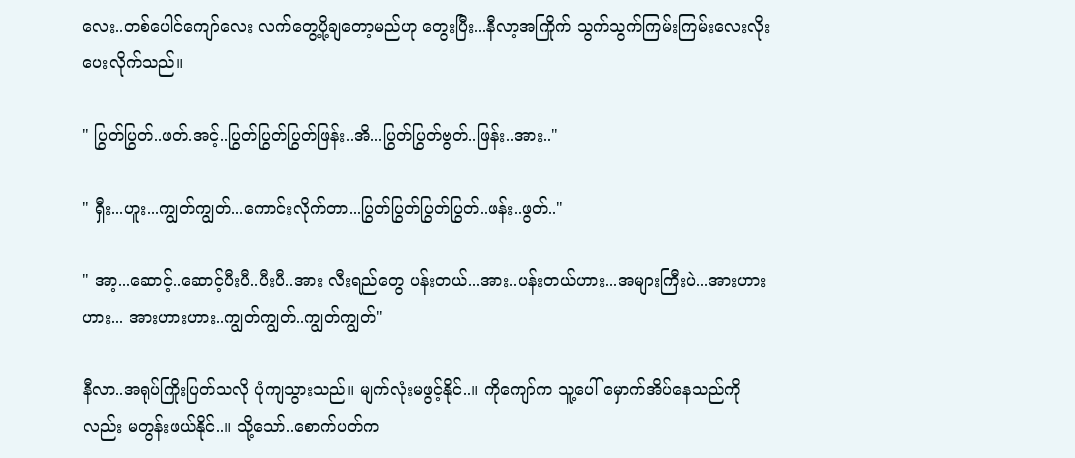လေး..တစ်ပေါင်ကျော်လေး လက်တွေ့ပို့ချတော့မည်ဟု တွေးပြီး...နီလာ့အကြိုက် သွက်သွက်ကြမ်းကြမ်းလေးလိုးပေးလိုက်သည်။

" ပြွတ်ပြွတ်..ဖတ်.အင့်..ပြွတ်ပြွတ်ပြွတ်ဖြန်း..အိ...ပြွတ်ပြွတ်ဗွတ်..ဖြန်း..အား.."

" ရှီး...ဟူး...ကျွတ်ကျွတ်...ကောင်းလိုက်တာ...ပြွတ်ပြွတ်ပြွတ်ပြွတ်..ဖန်း..ဖွတ်.."

" အာ့...ဆောင့်..ဆောင့်ပီးပီ..ပီးပီ..အား လီးရည်တွေ ပန်းတယ်...အား..ပန်းတယ်ဟား...အများကြီးပဲ...အားဟားဟား... အားဟားဟား..ကျွတ်ကျွတ်..ကျွတ်ကျွတ်"

နီလာ..အရုပ်ကြိုးပြတ်သလို ပုံကျသွားသည်။ မျက်လုံးမဖွင့်နိုင်..။ ကိုကျော်က သူ့ပေါ် မှောက်အိပ်နေသည်ကိုလည်း မတွန်းဖယ်နိုင်..။ သို့သော်..စောက်ပတ်က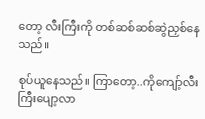တော့ လီးကြီးကို တစ်ဆစ်ဆစ်ဆွဲညှစ်နေသည်။

စုပ်ယူနေသည်။ ကြာတော့..ကိုကျော့်လီးကြီးပျော့လာ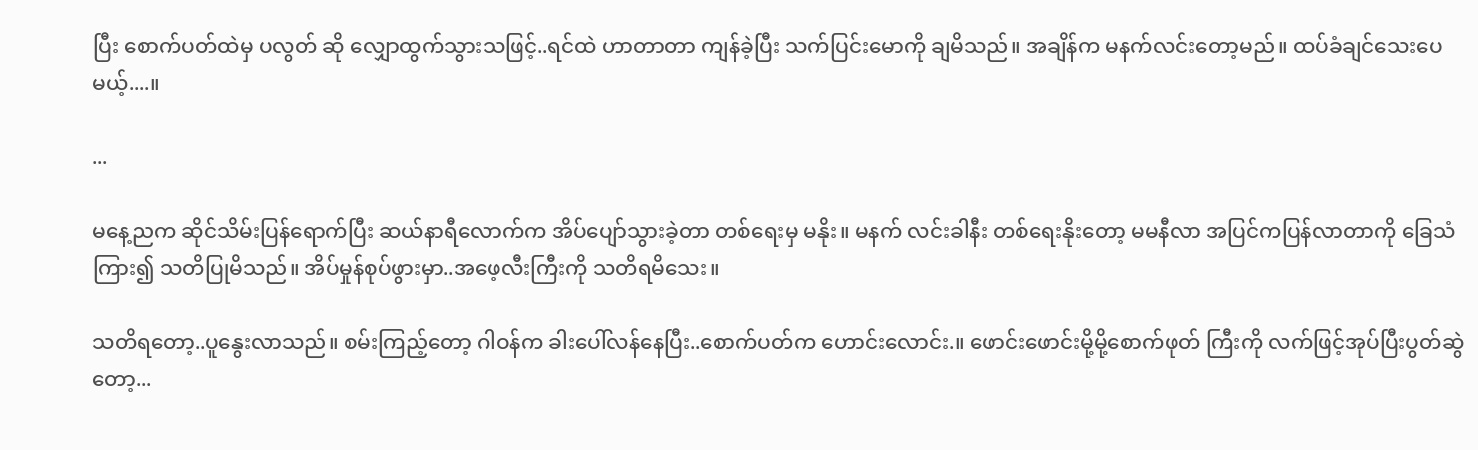ပြီး စောက်ပတ်ထဲမှ ပလွတ် ဆို လျှောထွက်သွားသဖြင့်..ရင်ထဲ ဟာတာတာ ကျန်ခဲ့ပြီး သက်ပြင်းမောကို ချမိသည်။ အချိန်က မနက်လင်းတော့မည်။ ထပ်ခံချင်သေးပေမယ့်....။

...

မနေ့ညက ဆိုင်သိမ်းပြန်ရောက်ပြီး ဆယ်နာရီလောက်က အိပ်ပျော်သွားခဲ့တာ တစ်ရေးမှ မနိုး။ မနက် လင်းခါနီး တစ်ရေးနိုးတော့ မမနီလာ အပြင်ကပြန်လာတာကို ခြေသံကြား၍ သတိပြုမိသည်။ အိပ်မှုန်စုပ်ဖွားမှာ..အဖေ့လီးကြီးကို သတိရမိသေး။

သတိရတော့..ပူနွေးလာသည်။ စမ်းကြည့်တော့ ဂါဝန်က ခါးပေါ်လန်နေပြီး..စောက်ပတ်က ဟောင်းလောင်း.။ ဖောင်းဖောင်းမို့မို့စောက်ဖုတ် ကြီးကို လက်ဖြင့်အုပ်ပြီးပွတ်ဆွဲတော့...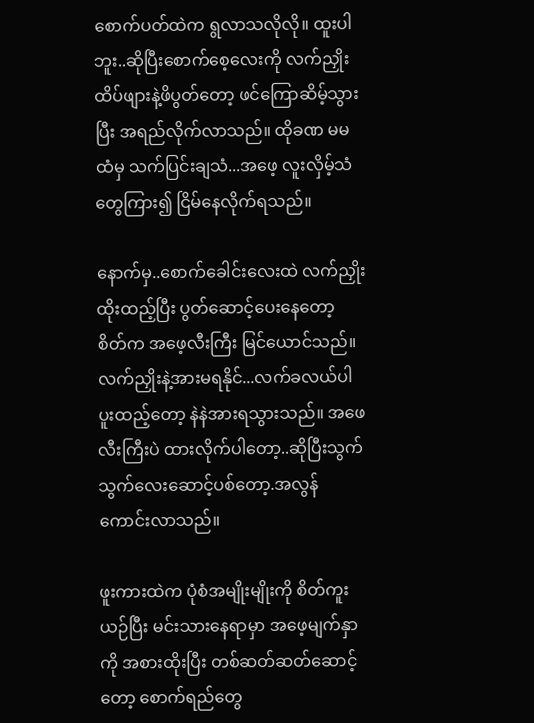စောက်ပတ်ထဲက ရွလာသလိုလို။ ထူးပါဘူး..ဆိုပြီးစောက်စေ့လေးကို လက်ညှိုးထိပ်ဖျားနဲ့ဖိပွတ်တော့ ဖင်ကြောဆိမ့်သွားပြီး အရည်လိုက်လာသည်။ ထိုခဏ မမထံမှ သက်ပြင်းချသံ...အဖေ့ လူးလှိမ့်သံတွေကြား၍ ငြိမ်နေလိုက်ရသည်။

နောက်မှ..စောက်ခေါင်းလေးထဲ လက်ညှိုးထိုးထည့်ပြီး ပွတ်ဆောင့်ပေးနေတော့ စိတ်က အဖေ့လီးကြီး မြင်ယောင်သည်။ လက်ညှိုးနဲ့အားမရနိုင်...လက်ခလယ်ပါပူးထည့်တော့ နဲနဲအားရသွားသည်။ အဖေလီးကြီးပဲ ထားလိုက်ပါတော့..ဆိုပြီးသွက်သွက်လေးဆောင့်ပစ်တော့.အလွန်ကောင်းလာသည်။

ဖူးကားထဲက ပုံစံအမျိုးမျိုးကို စိတ်ကူးယဉ်ပြီး မင်းသားနေရာမှာ အဖေ့မျက်နှာကို အစားထိုးပြီး တစ်ဆတ်ဆတ်ဆောင့်တော့ စောက်ရည်တွေ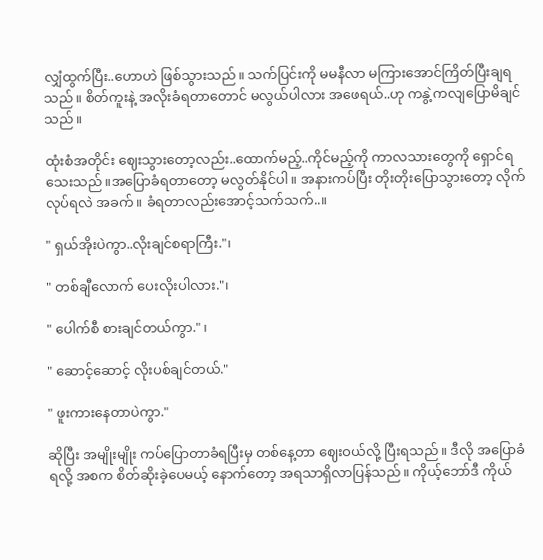လျှံထွက်ပြီး..ဟောဟဲ ဖြစ်သွားသည်။ သက်ပြင်းကို မမနီလာ မကြားအောင်ကြိတ်ပြီးချရသည်။ စိတ်ကူးနဲ့ အလိုးခံရတာတောင် မလွယ်ပါလား အဖေရယ်..ဟု ကနွဲ့ကလျပြောမိချင်သည်။

ထုံးစံအတိုင်း ဈေးသွားတော့လည်း..ထောက်မည့်..ကိုင်မည့်ကို ကာလသားတွေကို ရှောင်ရသေးသည်။အပြောခံရတာတော့ မလွတ်နိုင်ပါ။ အနားကပ်ပြီး တိုးတိုးပြောသွားတော့ လိုက်လုပ်ရလဲ အခက်။ ခံရတာလည်းအောင့်သက်သက်..။

" ရှယ်အိုးပဲကွာ..လိုးချင်စရာကြီး."၊

" တစ်ချီလောက် ပေးလိုးပါလား."၊

" ပေါက်စီ စားချင်တယ်ကွာ." ၊

" ဆောင့်ဆောင့် လိုးပစ်ချင်တယ်."

" ဖူးကားနေတာပဲကွာ."

ဆိုပြီး အမျိုးမျိုး ကပ်ပြောတာခံရပြီးမှ တစ်နေ့တာ ဈေးဝယ်လို့ ပြီးရသည်။ ဒီလို အပြောခံရလို့ အစက စိတ်ဆိုးခဲ့ပေမယ့် နောက်တော့ အရသာရှိလာပြန်သည်။ ကိုယ့်ဘော်ဒီ ကိုယ်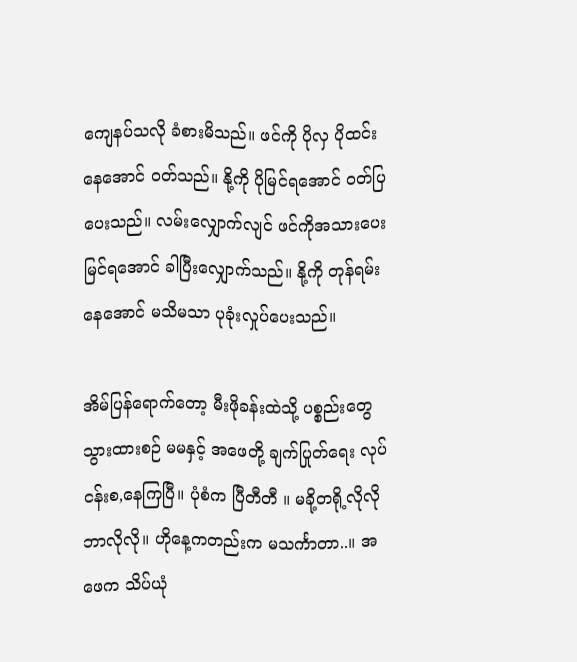ကျေနပ်သလို ခံစားမိသည်။ ဖင်ကို ပိုလှ ပိုထင်းနေအောင် ဝတ်သည်။ နို့ကို ပိုမြင်ရအောင် ဝတ်ပြပေးသည်။ လမ်းလျှောက်လျင် ဖင်ကိုအသားပေးမြင်ရအောင် ခါပြီးလျှောက်သည်။ နို့ကို တုန်ရမ်းနေအောင် မသိမသာ ပုခုံးလှုပ်ပေးသည်။

အိမ်ပြန်ရောက်တော့ မီးဖိုခန်းထဲသို့ ပစ္စည်းတွေ သွားထားစဉ် မမနှင့် အဖေတို့ ချက်ပြုတ်ရေး လုပ်ငန်းစ,နေကြပြီ။ ပုံစံက ပြီတီတီ ။ မခို့တရို့လိုလို ဘာလိုလို။ ဟိုနေ့ကတည်းက မသင်္ကာတာ..။ အဖေက သိပ်ယုံ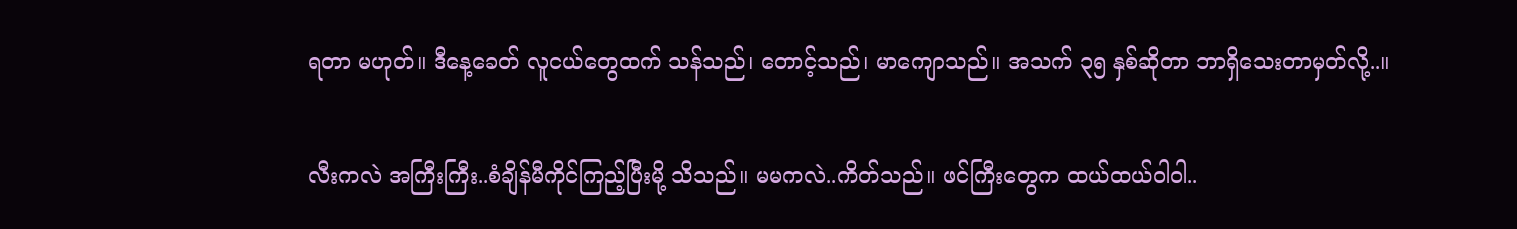ရတာ မဟုတ်။ ဒီနေ့ခေတ် လူငယ်တွေထက် သန်သည်၊ တောင့်သည်၊ မာကျောသည်။ အသက် ၃၅ နှစ်ဆိုတာ ဘာရှိသေးတာမှတ်လို့..။

လီးကလဲ အကြီးကြီး..စံချိန်မီကိုင်ကြည့်ပြီးမို့ သိသည်။ မမကလဲ..ကိတ်သည်။ ဖင်ကြီးတွေက ထယ်ထယ်ဝါဝါ..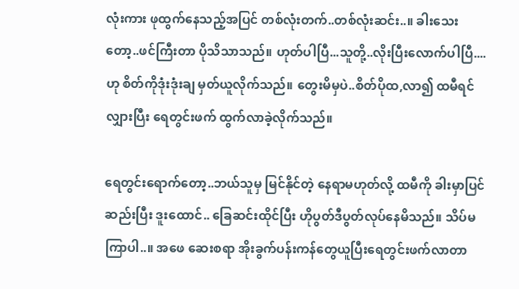လုံးကား ဖုထွက်နေသည့်အပြင် တစ်လုံးတက်..တစ်လုံးဆင်း..။ ခါးသေးတော့..ဖင်ကြီးတာ ပိုသိသာသည်။ ဟုတ်ပါပြီ...သူတို့..လိုးပြီးလောက်ပါပြီ....ဟု စိတ်ကိုဒုံးဒုံးချ မှတ်ယူလိုက်သည်။ တွေးမိမှပဲ..စိတ်ပိုထ,လာ၍ ထမီရင်လျှားပြီး ရေတွင်းဖက် ထွက်လာခဲ့လိုက်သည်။

ရေတွင်းရောက်တော့..ဘယ်သူမှ မြင်နိုင်တဲ့ နေရာမဟုတ်လို့ ထမီကို ခါးမှာပြင်ဆည်းပြီး ဒူးထောင်.. ခြေဆင်းထိုင်ပြီး ဟိုပွတ်ဒီပွတ်လုပ်နေမိသည်။ သိပ်မကြာပါ..။ အဖေ ဆေးစရာ အိုးခွက်ပန်းကန်တွေယူပြီးရေတွင်းဖက်လာတာ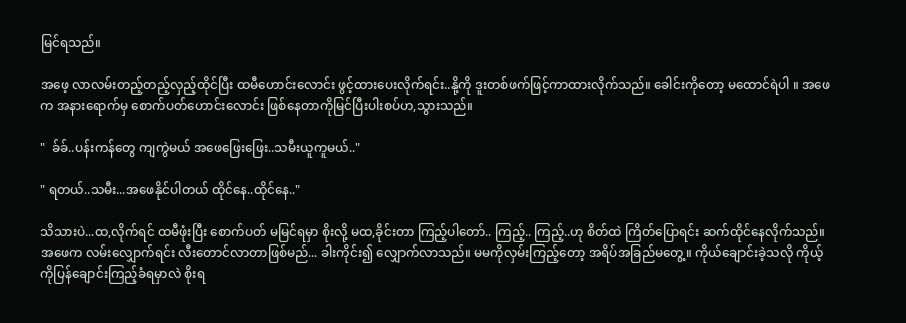မြင်ရသည်။

အဖေ့ လာလမ်းတည့်တည့်လှည့်ထိုင်ပြီး ထမီဟောင်းလောင်း ဖွင့်ထားပေးလိုက်ရင်း..နို့ကို ဒူးတစ်ဖက်ဖြင့်ကာထားလိုက်သည်။ ခေါင်းကိုတော့ မထောင်ရဲပါ ။ အဖေက အနားရောက်မှ စောက်ပတ်ဟောင်းလောင်း ဖြစ်နေတာကိုမြင်ပြီးပါးစပ်ဟ,သွားသည်။

"  ခ်ခ်..ပန်းကန်တွေ ကျကွဲမယ် အဖေဖြေးဖြေး..သမီးယူကူမယ်.."

" ရတယ်..သမီး...အဖေနိုင်ပါတယ် ထိုင်နေ..ထိုင်နေ.."

သိသားပဲ...ထ,လိုက်ရင် ထမီဖုံးပြီး စောက်ပတ် မမြင်ရမှာ စိုးလို့ မထ,ခိုင်းတာ ကြည့်ပါတော်.. ကြည့်.. ကြည့်..ဟု စိတ်ထဲ ကြိတ်ပြောရင်း ဆက်ထိုင်နေလိုက်သည်။ အဖေက လမ်းလျှောက်ရင်း လီးတောင်လာတာဖြစ်မည်... ခါးကိုင်း၍ လျှောက်လာသည်။ မမကိုလှမ်းကြည့်တော့ အရိပ်အခြည်မတွေ့။ ကိုယ်ချောင်းခဲ့သလို ကိုယ့်ကိုပြန်ချောင်းကြည့်ခံရမှာလဲ စိုးရ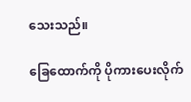သေးသည်။

ခြေထောက်ကို ပိုကားပေးလိုက်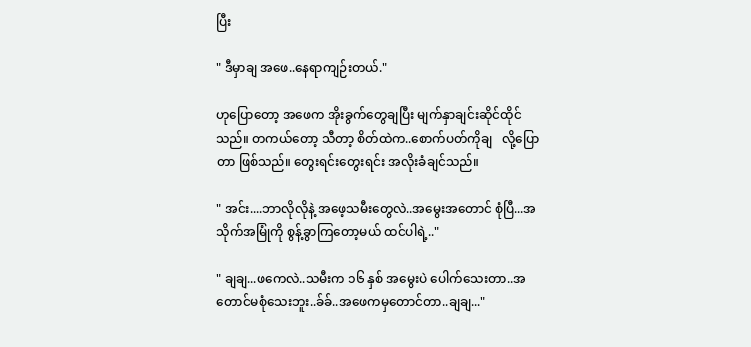ပြီး

" ဒီမှာချ အဖေ..နေရာကျဉ်းတယ်."

ဟုပြောတော့ အဖေက အိုးခွက်တွေချပြီး မျက်နှာချင်းဆိုင်ထိုင်သည်။ တကယ်တော့ သီတာ့ စိတ်ထဲက..စောက်ပတ်ကိုချ   လို့ပြောတာ ဖြစ်သည်။ တွေးရင်းတွေးရင်း အလိုးခံချင်သည်။

" အင်း....ဘာလိုလိုနဲ့ အဖေ့သမီးတွေလဲ..အမွေးအတောင် စုံပြီ...အသိုက်အမြုံကို စွန့်ခွာကြတော့မယ် ထင်ပါရဲ့.."

" ချချ...ဖကေလဲ..သမီးက ၁၆ နှစ် အမွေးပဲ ပေါက်သေးတာ..အတောင်မစုံသေးဘူး..ခ်ခ်..အဖေကမှတောင်တာ..ချချ..."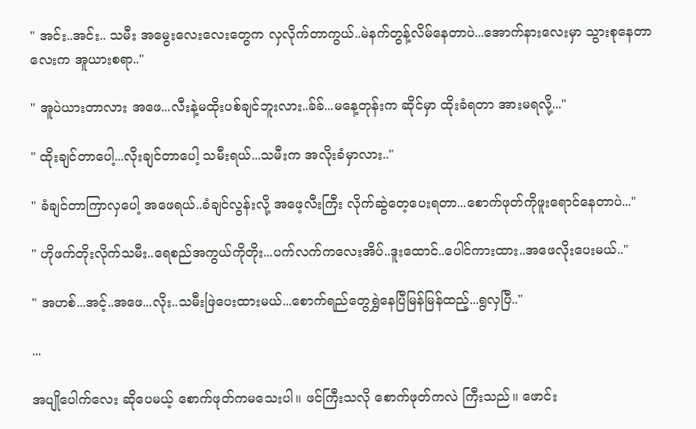" အင်း..အင်း.. သမီး အမွေးလေးလေးတွေက လှလိုက်တာကွယ်..မဲနက်တွန့်လိမ်နေတာပဲ...အောက်နားလေးမှာ သွားစုနေတာလေးက အူယားစရာ.."

" အူပဲယားတာလား အဖေ...လီးနဲ့မထိုးပစ်ချင်ဘူးလား..ခ်ခ်...မနေ့တုန်းက ဆိုင်မှာ ထိုးခံရတာ အားမရလို့..."

" ထိုးချင်တာပေါ့...လိုးချင်တာပေါ့ သမီးရယ်...သမီးက အလိုးခံမှာလား.."

" ခံချင်တာကြာလှပေါ့ အဖေရယ်..ခံချင်လွန်းလို့ အဖေ့လီးကြီး လိုက်ဆွဲတေ့ပေးရတာ...စောက်ဖုတ်ကိုဖူးရောင်နေတာပဲ..."

" ဟိုဖက်တိုးလိုက်သမီး..ရေစည်အကွယ်ကိုတိုး...ပက်လက်ကလေးအိပ်..ဒူးထောင်..ပေါင်ကားထား..အဖေလိုးပေးမယ်.."

" အဟစ်...အင့်..အဖေ...လိုး..သမီးဖြဲပေးထားမယ်...စောက်ရည်တွေရွှဲနေပြီမြန်မြန်ထည့်...ရွလှပြီ.."

...

အပျိုပေါက်လေး ဆိုပေမယ့် စောက်ဖုတ်ကမသေးပါ။ ဖင်ကြီးသလို စောက်ဖုတ်ကလဲ ကြီးသည်။ ဖောင်း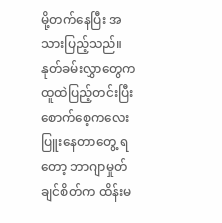မို့တက်နေပြီး အသားပြည့်သည်။ နုတ်ခမ်းလွှာတွေက ထူထဲပြည့်တင်းပြီး စောက်စေ့ကလေး ပြူးနေတာတွေ့ ရတော့ ဘာဂျာမှုတ်ချင်စိတ်က ထိန်းမ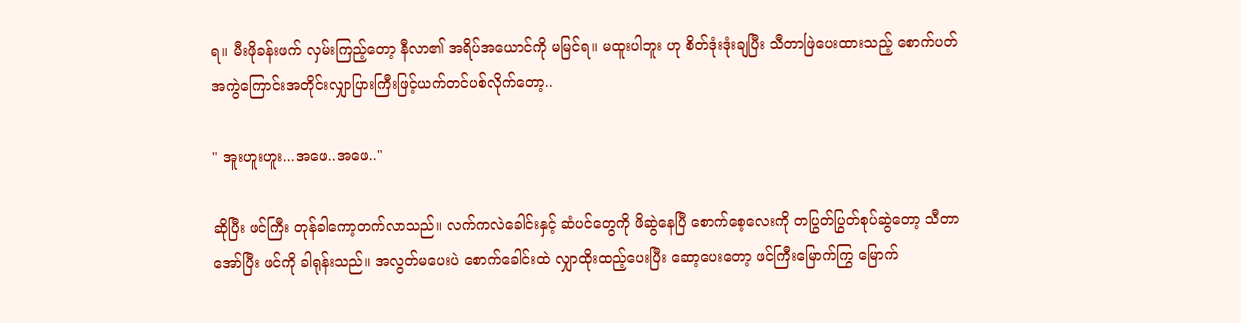ရ။ မီးဖိုခန်းဖက် လှမ်းကြည့်တော့ နီလာ၏ အရိပ်အယောင်ကို မမြင်ရ။ မထူးပါဘူး ဟု စိတ်ဒုံးဒုံးချပြီး သီတာဖြဲပေးထားသည့် စောက်ပတ် အကွဲကြောင်းအတိုင်းလျှာပြားကြီးဖြင့်ယက်တင်ပစ်လိုက်တော့..

" အူးဟူးဟူး...အဖေ..အဖေ.."

ဆိုပြီး ဖင်ကြီး တုန်ခါကော့တက်လာသည်။ လက်ကလဲခေါင်းနှင့် ဆံပင်တွေကို ဖိဆွဲနေပြီ စောက်စေ့လေးကို တပြွတ်ပြွတ်စုပ်ဆွဲတော့ သီတာအော်ပြီး ဖင်ကို ခါရုန်းသည်။ အလွတ်မပေးပဲ စောက်ခေါင်းထဲ လျှာထိုးထည့်ပေးပြီး ဆော့ပေးတော့ ဖင်ကြီးမြောက်ကြွ မြောက်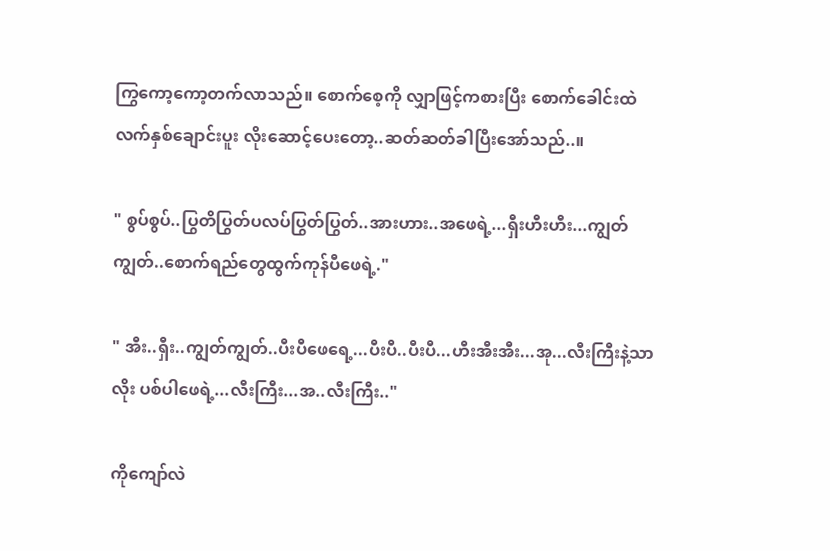ကြွကော့ကော့တက်လာသည်။ စောက်စေ့ကို လျှာဖြင့်ကစားပြီး စောက်ခေါင်းထဲ လက်နှစ်ချောင်းပူး လိုးဆောင့်ပေးတော့..ဆတ်ဆတ်ခါပြီးအော်သည်..။

" စွပ်စွပ်..ပြွတိပြွတ်ပလပ်ပြွတ်ပြွတ်..အားဟား..အဖေရဲ့...ရှီးဟီးဟီး...ကျွတ်ကျွတ်..စောက်ရည်တွေထွက်ကုန်ပီဖေရဲ့."

" အီး..ရှီး..ကျွတ်ကျွတ်..ပီးပီဖေရေ့...ပီးပီ..ပီးပီ...ဟီးအီးအီး...အု...လီးကြီးနဲ့သာလိုး ပစ်ပါဖေရဲ့...လီးကြီး...အ..လီးကြီး.."

ကိုကျော်လဲ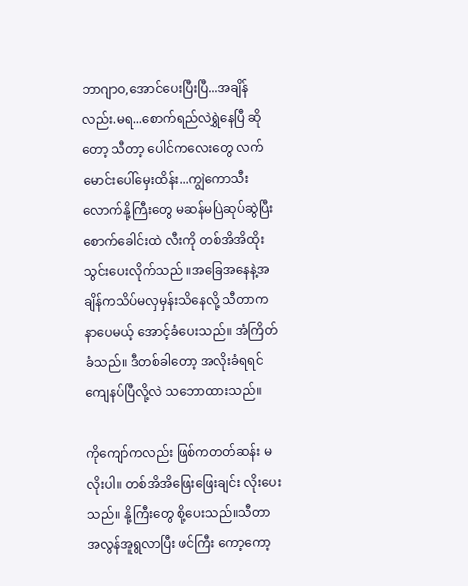ဘာဂျာဝ,အောင်ပေးပြီးပြီ...အချိန်လည်း.မရ...စောက်ရည်လဲရွှဲနေပြီ ဆိုတော့ သီတာ့ ပေါင်ကလေးတွေ လက်မောင်းပေါ်မှေးထိန်း...ကျွဲကောသီးလောက်နို့ကြီးတွေ မဆန်မပြဲဆုပ်ဆွဲပြီး စောက်ခေါင်းထဲ လီးကို တစ်အိအိထိုးသွင်းပေးလိုက်သည် ။အခြေအနေနဲ့အချိန်ကသိပ်မလှမှန်းသိနေလို့ သီတာက နာပေမယ့် အောင့်ခံပေးသည်။ အံကြိတ်ခံသည်။ ဒီတစ်ခါတော့ အလိုးခံရရင်ကျေနပ်ပြီလို့လဲ သဘောထားသည်။

ကိုကျော်ကလည်း ဖြစ်ကတတ်ဆန်း မလိုးပါ။ တစ်အိအိဖြေးဖြေးချင်း လိုးပေးသည်။ နို့ကြီးတွေ စို့ပေးသည်။သီတာ အလွန်အူရွလာပြီး ဖင်ကြီး ကော့ကော့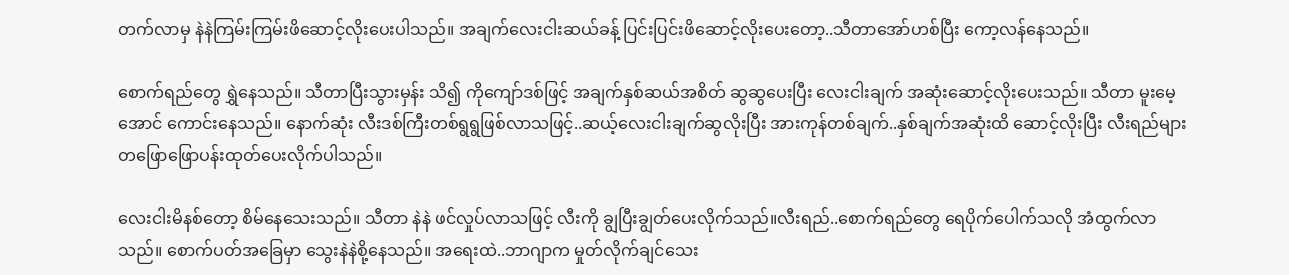တက်လာမှ နဲနဲကြမ်းကြမ်းဖိဆောင့်လိုးပေးပါသည်။ အချက်လေးငါးဆယ်ခန့် ပြင်းပြင်းဖိဆောင့်လိုးပေးတော့..သီတာအော်ဟစ်ပြီး ကော့လန်နေသည်။

စောက်ရည်တွေ ရွှဲနေသည်။ သီတာပြီးသွားမှန်း သိ၍ ကိုကျော်ဒစ်ဖြင့် အချက်နှစ်ဆယ်အစိတ် ဆွဆွပေးပြီး လေးငါးချက် အဆုံးဆောင့်လိုးပေးသည်။ သီတာ မူးမေ့အောင် ကောင်းနေသည်။ နောက်ဆုံး လီးဒစ်ကြီးတစ်ရွရွဖြစ်လာသဖြင့်..ဆယ့်လေးငါးချက်ဆွလိုးပြီး အားကုန်တစ်ချက်..နှစ်ချက်အဆုံးထိ ဆောင့်လိုးပြီး လီးရည်များ တဖြောဖြောပန်းထုတ်ပေးလိုက်ပါသည်။

လေးငါးမိနစ်တော့ စိမ်နေသေးသည်။ သီတာ နဲနဲ ဖင်လှုပ်လာသဖြင့် လီးကို ချွပြီးချွတ်ပေးလိုက်သည်။လီးရည်..စောက်ရည်တွေ ရေပိုက်ပေါက်သလို အံထွက်လာသည်။ စောက်ပတ်အခြေမှာ သွေးနဲနဲစို့နေသည်။ အရေးထဲ..ဘာဂျာက မှုတ်လိုက်ချင်သေး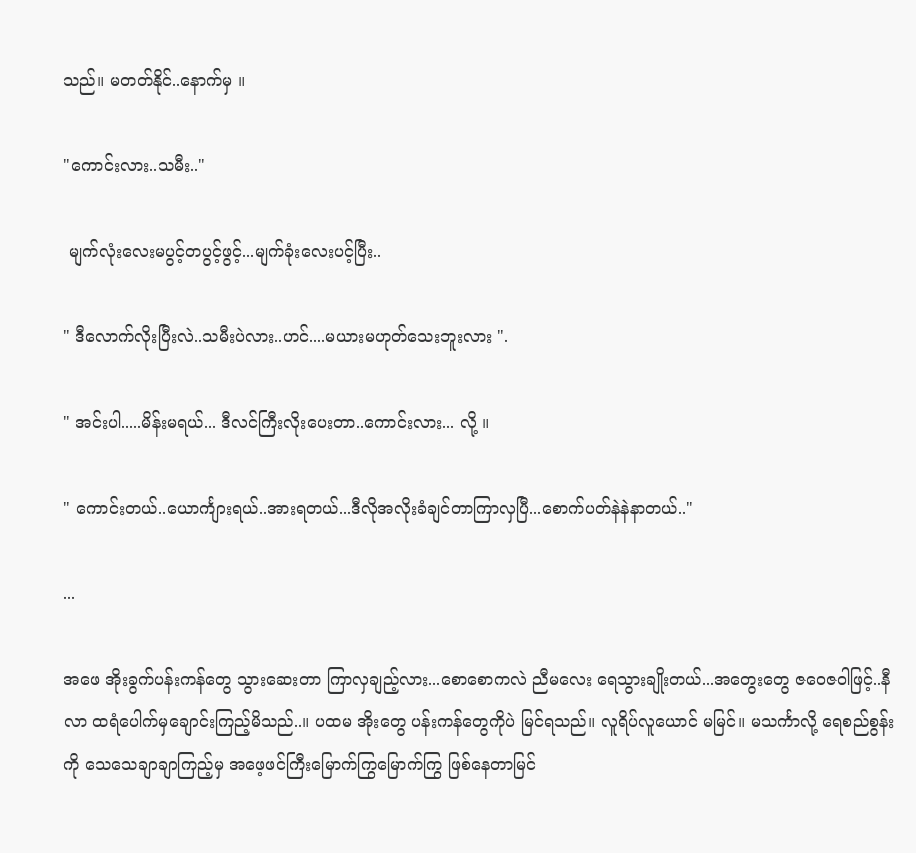သည်။ မတတ်နိုင်..နောက်မှ ။

"ကောင်းလား..သမီး.."

 မျက်လုံးလေးမပွင့်တပွင့်ဖွင့်...မျက်ခုံးလေးပင့်ပြီး..

" ဒီလောက်လိုးပြီးလဲ..သမီးပဲလား..ဟင်....မယားမဟုတ်သေးဘူးလား ".

" အင်းပါ.....မိန်းမရယ်... ဒီလင်ကြီးလိုးပေးတာ..ကောင်းလား... လို့ ။

" ကောင်းတယ်..ယောင်္ကျားရယ်..အားရတယ်...ဒီလိုအလိုးခံချင်တာကြာလှပြီ...စောက်ပတ်နဲနဲနာတယ်.."

...

အဖေ အိုးခွက်ပန်းကန်တွေ သွားဆေးတာ ကြာလှချည့်လား...စောစောကလဲ ညီမလေး ရေသွားချိုးတယ်...အတွေးတွေ ဇဝေဇဝါဖြင့်..နီလာ ထရံပေါက်မှချောင်းကြည့်မိသည်..။ ပထမ အိုးတွေ ပန်းကန်တွေကိုပဲ မြင်ရသည်။ လူရိပ်လူယောင် မမြင်။ မသင်္ကာလို့ ရေစည်စွန်းကို သေသေချာချာကြည့်မှ အဖေ့ဖင်ကြီးမြောက်ကြွမြောက်ကြွ ဖြစ်နေတာမြင်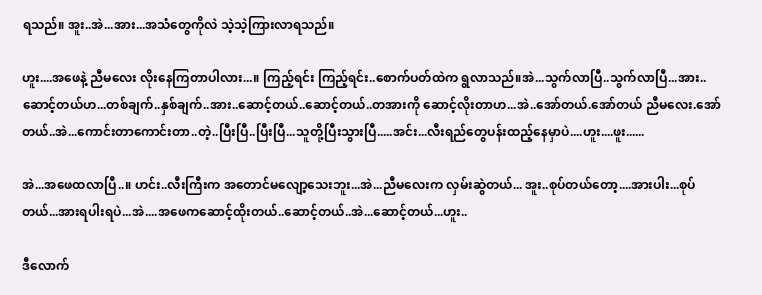ရသည်။ အူး..အဲ...အား...အသံတွေကိုလဲ သဲ့သဲ့ကြားလာရသည်။

ဟူး....အဖေနဲ့ ညီမလေး လိုးနေကြတာပါလား...။ ကြည့်ရင်း ကြည့်ရင်း..စောက်ပတ်ထဲက ရွလာသည်။အဲ...သွက်လာပြီ..သွက်လာပြီ...အား..ဆောင့်တယ်ဟ...တစ်ချက်..နှစ်ချက်..အား..ဆောင့်တယ်..ဆောင့်တယ်..တအားကို ဆောင့်လိုးတာဟ...အဲ..အော်တယ်.အော်တယ် ညီမလေး.အော်တယ်..အဲ...ကောင်းတာကောင်းတာ..တဲ့..ပြီးပြီ..ပြီးပြီ...သူတို့ပြီးသွားပြီ.....အင်း...လီးရည်တွေပန်းထည့်နေမှာပဲ....ဟူး....ဖူး......

အဲ...အဖေထလာပြီ..။ ဟင်း..လီးကြီးက အတောင်မလျော့သေးဘူး...အဲ...ညီမလေးက လှမ်းဆွဲတယ်... အူး..စုပ်တယ်တော့....အားပါး...စုပ်တယ်...အားရပါးရပဲ...အဲ....အဖေကဆောင့်ထိုးတယ်..ဆောင့်တယ်..အဲ...ဆောင့်တယ်...ဟူး..

ဒီလောက်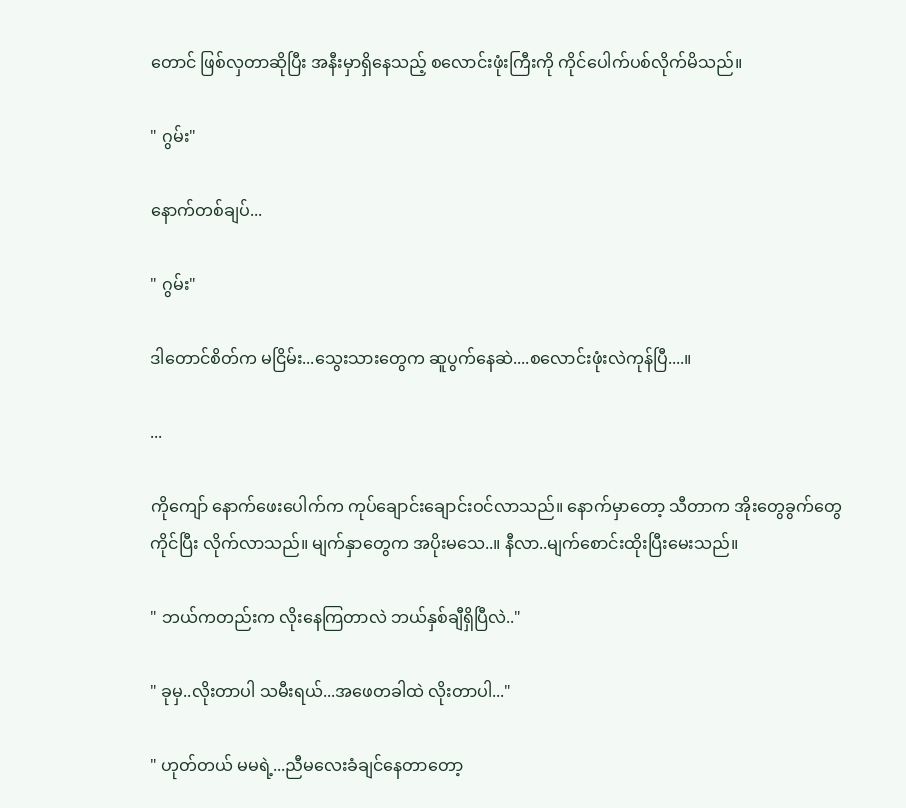တောင် ဖြစ်လှတာဆိုပြီး အနီးမှာရှိနေသည့် စလောင်းဖုံးကြီးကို ကိုင်ပေါက်ပစ်လိုက်မိသည်။

" ဂွမ်း"

နောက်တစ်ချပ်...

" ဂွမ်း"

ဒါတောင်စိတ်က မငြိမ်း...သွေးသားတွေက ဆူပွက်နေဆဲ....စလောင်းဖုံးလဲကုန်ပြီ....။

...

ကိုကျော် နောက်ဖေးပေါက်က ကုပ်ချောင်းချောင်းဝင်လာသည်။ နောက်မှာတော့ သီတာက အိုးတွေခွက်တွေကိုင်ပြီး လိုက်လာသည်။ မျက်နှာတွေက အပိုးမသေ..။ နီလာ..မျက်စောင်းထိုးပြီးမေးသည်။

" ဘယ်ကတည်းက လိုးနေကြတာလဲ ဘယ်နှစ်ချီရှိပြီလဲ.."

" ခုမှ..လိုးတာပါ သမီးရယ်...အဖေတခါထဲ လိုးတာပါ..."

" ဟုတ်တယ် မမရဲ့...ညီမလေးခံချင်နေတာတော့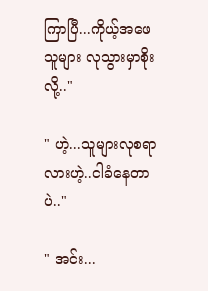ကြာပြီ...ကိုယ့်အဖေ သူများ လုသွားမှာစိုးလို့.."

" ဟဲ့...သူများလုစရာလားဟဲ့..ငါခံနေတာပဲ.."

" အင်း...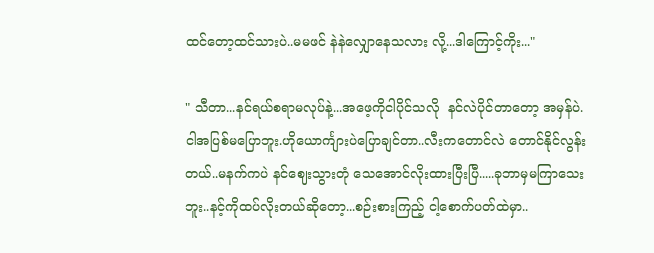ထင်တော့ထင်သားပဲ..မမဖင် နဲနဲလျှောနေသလား လို့...ဒါကြောင့်ကိုး..."

" သီတာ...နင်ရယ်စရာမလုပ်နဲ့...အဖေ့ကိုငါပိုင်သလို  နင်လဲပိုင်တာတော့ အမှန်ပဲ.ငါအပြစ်မပြောဘူး.ဟိုယောင်္ကျားပဲပြောချင်တာ..လီးကတောင်လဲ တောင်နိုင်လွန်းတယ်..မနက်ကပဲ နင်ဈေးသွားတုံ သေအောင်လိုးထားပြီးပြီ.....ခုဘာမှမကြာသေးဘူး..နင့်ကိုထပ်လိုးတယ်ဆိုတော့...စဉ်းစားကြည့် ငါ့စောက်ပတ်ထဲမှာ..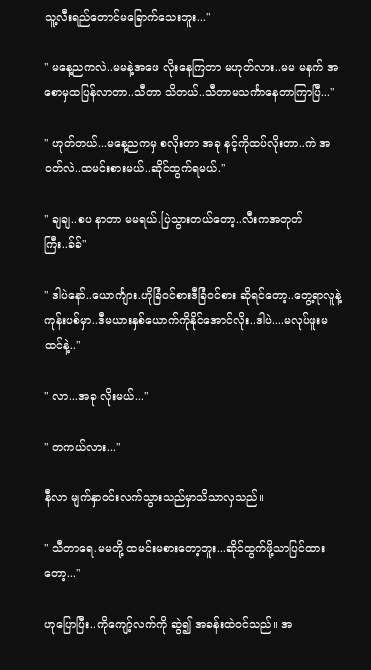သူ့လီးရည်တောင်မခြောက်သေးဘူး..."

" မနေ့ညကလဲ..မမနဲ့အဖေ လိုးနေကြတာ မဟုတ်လား..မမ မနက် အစောမှထပြန်လာတာ..သီတာ သိတယ်..သီတာမသင်္ကာနေတာကြာပြီ..."

" ဟုတ်တယ်...မနေ့ညကမှ စလိုးတာ အခု နင့်ကိုထပ်လိုးတာ..ကဲ အဝတ်လဲ..ထမင်းစားမယ်..ဆိုင်ထွက်ရမယ်."

" ချချ..စပ နာတာ မမရယ်.ပြဲသွားတယ်တော့..လီးကအတုတ်ကြီး..ခ်ခ်"

" ဒါပဲနော်..ယောင်္ကျား.ဟိုခြံဝင်စားဒီခြံဝင်စား ဆိုရင်တော့..တွေ့ရာလူနဲ့ကုန်းပစ်မှာ..ဒီမယားနှစ်ယောက်ကိုနိုင်အောင်လိုး..ဒါပဲ....မလုပ်ဖူးမထင်နဲ့.."

" လာ...အခု လိုးမယ်..."

" တကယ်လား..."

နီလာ မျက်နှာဝင်းလက်သွားသည်မှာသိသာလှသည်။

" သီတာရေ.မမတို့ ထမင်းမစားတော့ဘူး...ဆိုင်ထွက်ဖို့သာပြင်ထားတော့..."

ဟုပြောပြီး..ကိုကျော့်လက်ကို ဆွဲ၍ အခန်းထဲဝင်သည်။ အ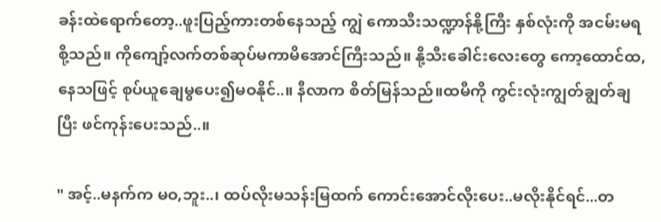ခန်းထဲရောက်တော့..ဖူးပြည့်ကားတစ်နေသည့် ကျွဲ ကောသီးသဏ္ဍာန်နို့ကြီး နှစ်လုံးကို အငမ်းမရစို့သည်။ ကိုကျော့်လက်တစ်ဆုပ်မကာမိအောင်ကြီးသည်။ နို့သီးခေါင်းလေးတွေ ကော့ထောင်ထ,နေသဖြင့် စုပ်ယူချေမွပေး၍မဝနိုင်..။ နီလာက စိတ်မြန်သည်။ထမီကို ကွင်းလုံးကျွတ်ချွတ်ချပြီး ဖင်ကုန်းပေးသည်..။

" အင့်..မနက်က မဝ,ဘူး..၊ ထပ်လိုးမသန်းမြထက် ကောင်းအောင်လိုးပေး..မလိုးနိုင်ရင်...တ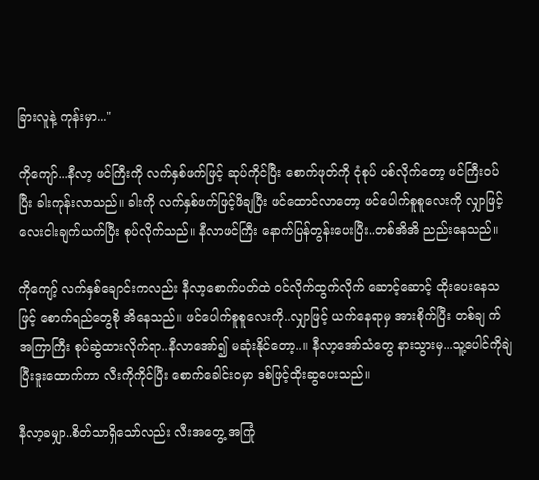ခြားလူနဲ့ ကုန်းမှာ..."

ကိုကျော်...နီလာ့ ဖင်ကြီးကို လက်နှစ်ဖက်ဖြင့် ဆုပ်ကိုင်ပြီး စောက်ဖုတ်ကို ငုံစုပ် ပစ်လိုက်တော့ ဖင်ကြီးဝပ်ပြီး ခါးကုန်းလာသည်။ ခါးကို လက်နှစ်ဖက်ဖြင့်ဖိချပြီး ဖင်ထောင်လာတော့ ဖင်ပေါက်စူစူလေးကို လျှာဖြင့် လေးငါးချက်ယက်ပြီး စုပ်လိုက်သည်။ နီလာဖင်ကြီး နောက်ပြန်တွန်းပေးပြီး..တစ်အိအိ ညည်းနေသည်။

ကိုကျော့် လက်နှစ်ချောင်းကလည်း နီလာ့စောက်ပတ်ထဲ ဝင်လိုက်ထွက်လိုက် ဆောင့်ဆောင့် ထိုးပေးနေသဖြင့် စောက်ရည်တွေစို အိနေသည်။ ဖင်ပေါက်စူစူလေးကို..လျှာဖြင့် ယက်နေရာမှ အားစိုက်ပြီး တစ်ချ က် အကြာကြီး စုပ်ဆွဲထားလိုက်ရာ..နီလာအော်၍ မဆုံးနိုင်တော့..။ နီလာ့အော်သံတွေ နားသွားမှ...သူ့ပေါင်ကိုချဲပြီးဒူးထောက်ကာ လီးကိုကိုင်ပြီး စောက်ခေါင်းဝမှာ ဒစ်ဖြင့်ထိုးဆွပေးသည်။

နီလာ့ခမျှာ..စိတ်သာရှိသော်လည်း လီးအတွေ့ အကြုံ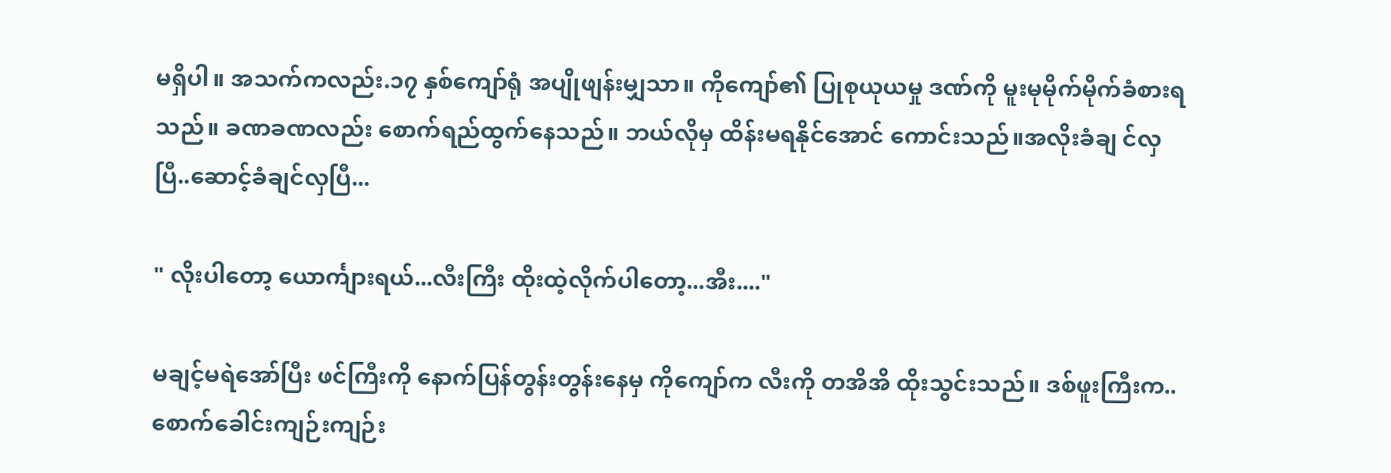မရှိပါ။ အသက်ကလည်း.၁၇ နှစ်ကျော်ရုံ အပျိုဖျန်းမျှသာ။ ကိုကျော်၏ ပြုစုယုယမှု ဒဏ်ကို မူးမုမိုက်မိုက်ခံစားရသည်။ ခဏခဏလည်း စောက်ရည်ထွက်နေသည်။ ဘယ်လိုမှ ထိန်းမရနိုင်အောင် ကောင်းသည်။အလိုးခံချ င်လှပြီ..ဆောင့်ခံချင်လှပြီ...

" လိုးပါတော့ ယောင်္ကျားရယ်...လီးကြီး ထိုးထဲ့လိုက်ပါတော့...အီး...."

မချင့်မရဲအော်ပြီး ဖင်ကြီးကို နောက်ပြန်တွန်းတွန်းနေမှ ကိုကျော်က လီးကို တအိအိ ထိုးသွင်းသည်။ ဒစ်ဖူးကြီးက..စောက်ခေါင်းကျဉ်းကျဉ်း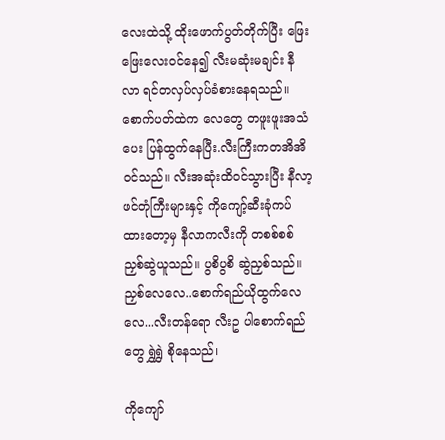လေးထဲသို့ ထိုးဖောက်ပွတ်တိုက်ပြီး ဖြေးဖြေးလေးဝင်နေ၍ လီးမဆုံးမချင်း နီလာ ရင်တလှပ်လှပ်ခံစားနေရသည်။ စောက်ပတ်ထဲက လေတွေ တဖူးဖူးအသံပေး ပြန်ထွက်နေပြီး.လီးကြီးကတအိအိဝင်သည်။ လီးအဆုံးထိဝင်သွားပြီး နီလာ့ဖင်တုံကြီးများနှင့် ကိုကျော့်ဆီးခုံကပ်ထားတော့မှ နီလာကလီးကို တစစ်စစ်ညှစ်ဆွဲယူသည်။ ပွစိပွစိ ဆွဲညှစ်သည်။ ညှစ်လေလေ..စောက်ရည်ယိုထွက်လေလေ...လီးတန်ရော လီးဥ ပါစောက်ရည်တွေ ရွှဲရွှဲ စိုနေသည်၊

ကိုကျော်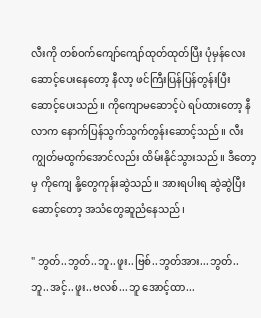လီးကို တစ်ဝက်ကျော်ကျော်ထုတ်ထုတ်ပြီး ပုံမှန်လေး ဆောင့်ပေးနေတော့ နီလာ့ ဖင်ကြီးပြန်ပြန်တွန်းပြီးဆောင့်ပေးသည်။ ကိုကျောမဆောင့်ပဲ ရပ်ထားတော့ နီလာက နောက်ပြန်သွက်သွက်တွန်းဆောင့်သည်။ လီးကျွတ်မထွက်အောင်လည်း ထိမ်းနိုင်သွားသည်။ ဒီတော့မှ ကိုကျေ နို့တွေကုန်းဆွဲသည်။ အားရပါးရ ဆွဲဆွဲပြီးဆောင့်တော့ အသံတွေဆူညံနေသည်၊

" ဘွတ်..ဘွတ်..ဘူ..ဖူး..ဗြစ်..ဘွတ်အား...ဘွတ်..ဘူ..အင့်..ဖူး..ဗလစ်...ဘူ အောင့်ထာ...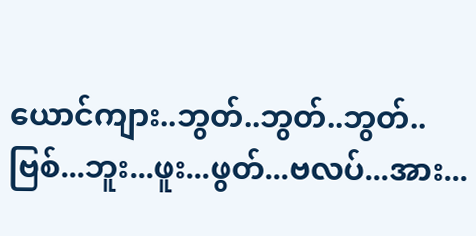ယောင်ကျား..ဘွတ်..ဘွတ်..ဘွတ်..ဗြစ်...ဘူး...ဖူး...ဖွတ်...ဗလပ်...အား...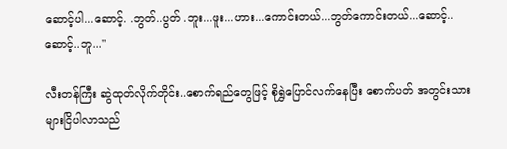ဆောင့်ပါ...ဆောင့်. .ဘွတ်..ပွတ် .ဘူး...ဖူး...ဟား...ကောင်းတယ်...ဘွတ်ကောင်းတယ်...ဆောင့်..ဆောင့်..ဘူ..."

လီးတန်ကြီး ဆွဲထုတ်လိုက်တိုင်း..စောက်ရည်တွေဖြင့် စိုရွှဲပြောင်လက်နေပြီး စောက်ပတ် အတွင်းသားများငြိပါလာသည်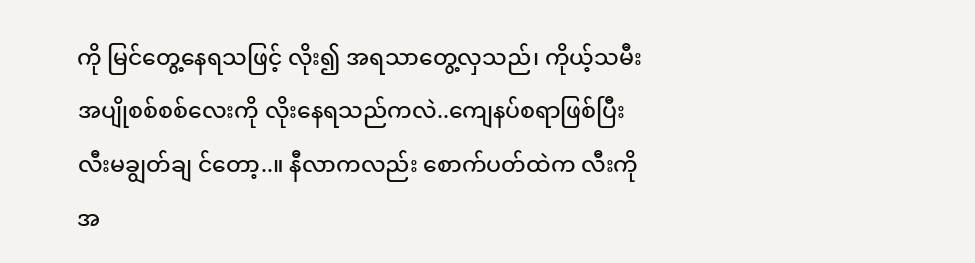ကို မြင်တွေ့နေရသဖြင့် လိုး၍ အရသာတွေ့လှသည်၊ ကိုယ့်သမီး အပျိုစစ်စစ်လေးကို လိုးနေရသည်ကလဲ..ကျေနပ်စရာဖြစ်ပြီး လီးမချွတ်ချ င်တော့..။ နီလာကလည်း စောက်ပတ်ထဲက လီးကိုအ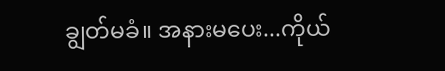ချွတ်မခံ။ အနားမပေး...ကိုယ်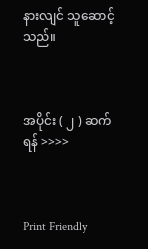နားလျင် သူဆောင့်သည်။



အပိုင်း ( ၂ ) ဆက်ရန် >>>>



Print Friendly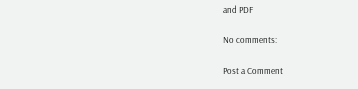and PDF

No comments:

Post a Comment